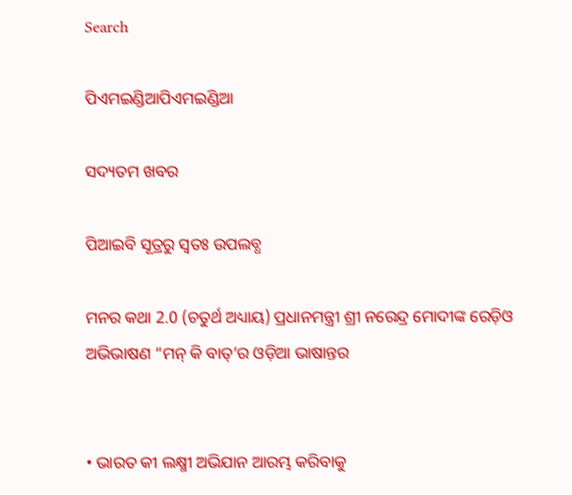Search

ପିଏମଇଣ୍ଡିଆପିଏମଇଣ୍ଡିଆ

ସଦ୍ୟତମ ଖବର

ପିଆଇବି ସୂତ୍ରରୁ ସ୍ବତଃ ଉପଲବ୍ଧ

ମନର କଥା 2.0 (ଚତୁର୍ଥ ଅଧ୍ୟାୟ) ପ୍ରଧାନମନ୍ତ୍ରୀ ଶ୍ରୀ ନରେନ୍ଦ୍ର ମୋଦୀଙ୍କ ରେଡ଼ିଓ ଅଭିଭାଷଣ “ମନ୍ କି ବାତ୍’ର ଓଡ଼ିଆ ଭାଷାନ୍ତର


• ଭାରତ କୀ ଲକ୍ଷ୍ମୀ ଅଭିଯାନ ଆରମ୍ଭ କରିବାକୁ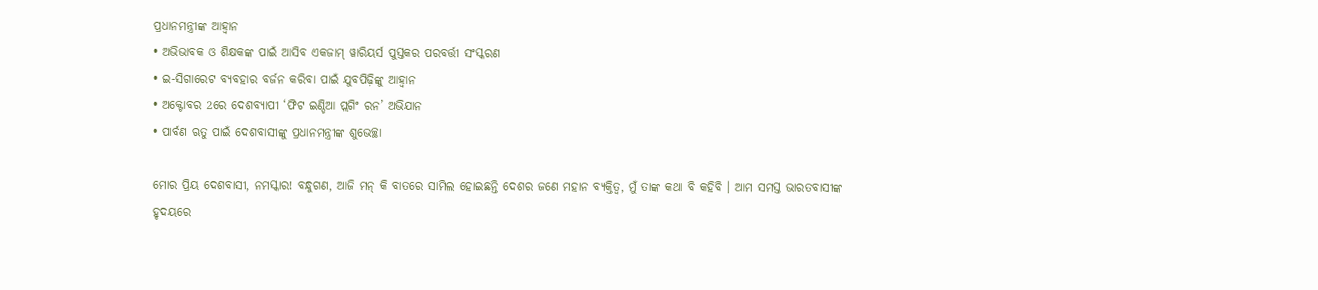ପ୍ରଧାନମନ୍ତ୍ରୀଙ୍କ ଆହ୍ୱାନ
• ଅଭିଭାବକ ଓ ଶିକ୍ଷକଙ୍କ ପାଇଁ ଆସିବ ଏକଜାମ୍ ୱାରିୟର୍ସ ପୁସ୍ତକର ପରବର୍ତ୍ତୀ ସଂସ୍କରଣ
• ଇ-ସିଗାରେଟ ବ୍ୟବହାର ବର୍ଜନ କରିବା ପାଇଁ ଯୁବପିଢ଼ିଙ୍କୁ ଆହ୍ୱାନ
• ଅକ୍ଟୋବର 2ରେ ଦେଶବ୍ୟାପୀ ‘ଫିଟ ଇଣ୍ଡିଆ ପ୍ଲଗିଂ ରନ’ ଅଭିଯାନ
• ପାର୍ବଣ ଋତୁ ପାଇଁ ଦେଶବାସୀଙ୍କୁ ପ୍ରଧାନମନ୍ତ୍ରୀଙ୍କ ଶୁଭେଚ୍ଛା

ମୋର ପ୍ରିୟ ଦେଶବାସୀ, ନମସ୍କାର! ବନ୍ଧୁଗଣ, ଆଜି ମନ୍ କି ବାତରେ ସାମିଲ ହୋଇଛନ୍ତି ଦେଶର ଜଣେ ମହାନ ବ୍ୟକ୍ତିତ୍ୱ, ମୁଁ ତାଙ୍କ କଥା ବି କହିବି । ଆମ ସମସ୍ତ ଭାରତବାସୀଙ୍କ ହୃଦୟରେ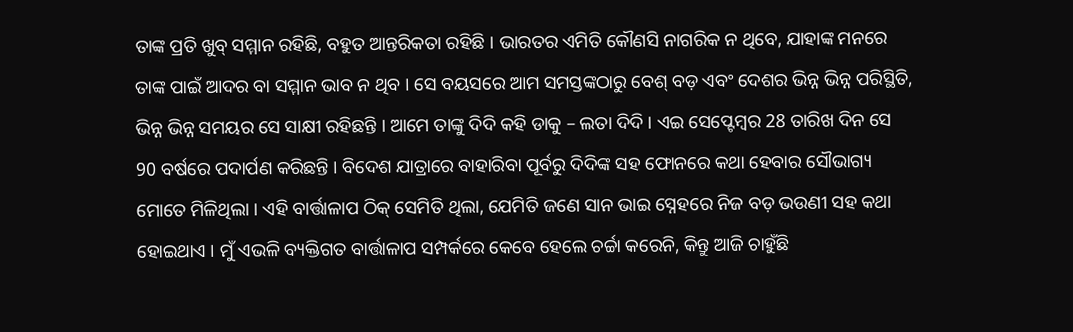ତାଙ୍କ ପ୍ରତି ଖୁବ୍ ସମ୍ମାନ ରହିଛି, ବହୁତ ଆନ୍ତରିକତା ରହିଛି । ଭାରତର ଏମିତି କୌଣସି ନାଗରିକ ନ ଥିବେ, ଯାହାଙ୍କ ମନରେ ତାଙ୍କ ପାଇଁ ଆଦର ବା ସମ୍ମାନ ଭାବ ନ ଥିବ । ସେ ବୟସରେ ଆମ ସମସ୍ତଙ୍କଠାରୁ ବେଶ୍ ବଡ଼ ଏବଂ ଦେଶର ଭିନ୍ନ ଭିନ୍ନ ପରିସ୍ଥିତି, ଭିନ୍ନ ଭିନ୍ନ ସମୟର ସେ ସାକ୍ଷୀ ରହିଛନ୍ତି । ଆମେ ତାଙ୍କୁ ଦିଦି କହି ଡାକୁ – ଲତା ଦିଦି । ଏଇ ସେପ୍ଟେମ୍ବର 28 ତାରିଖ ଦିନ ସେ 90 ବର୍ଷରେ ପଦାର୍ପଣ କରିଛନ୍ତି । ବିଦେଶ ଯାତ୍ରାରେ ବାହାରିବା ପୂର୍ବରୁ ଦିଦିଙ୍କ ସହ ଫୋନରେ କଥା ହେବାର ସୌଭାଗ୍ୟ ମୋତେ ମିଳିଥିଲା । ଏହି ବାର୍ତ୍ତାଳାପ ଠିକ୍ ସେମିତି ଥିଲା, ଯେମିତି ଜଣେ ସାନ ଭାଇ ସ୍ନେହରେ ନିଜ ବଡ଼ ଭଉଣୀ ସହ କଥା ହୋଇଥାଏ । ମୁଁ ଏଭଳି ବ୍ୟକ୍ତିଗତ ବାର୍ତ୍ତାଳାପ ସମ୍ପର୍କରେ କେବେ ହେଲେ ଚର୍ଚ୍ଚା କରେନି, କିନ୍ତୁ ଆଜି ଚାହୁଁଛି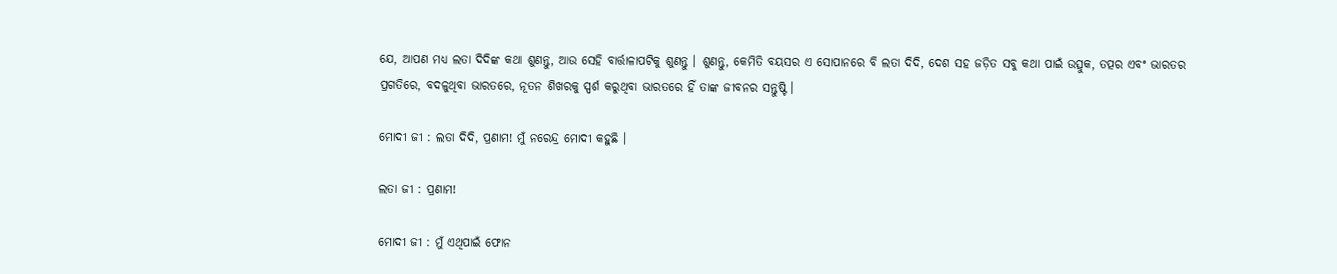ଯେ, ଆପଣ ମଧ୍ୟ ଲତା ଦିଦିଙ୍କ କଥା ଶୁଣନ୍ତୁ, ଆଉ ସେହି ବାର୍ତ୍ତାଳାପଟିକୁ ଶୁଣନ୍ତୁ । ଶୁଣନ୍ତୁ, କେମିତି ବୟସର ଏ ସୋପାନରେ ବି ଲତା ଦିଦି, ଦେଶ ସହ ଜଡ଼ିତ ସବୁ କଥା ପାଇଁ ଉତ୍ସୁକ, ତତ୍ପର ଏବଂ ଭାରତର ପ୍ରଗତିରେ, ବଦଳୁଥିବା ଭାରତରେ, ନୂତନ ଶିଖରକୁ ସ୍ପର୍ଶ କରୁଥିବା ଭାରତରେ ହିଁ ତାଙ୍କ ଜୀବନର ସନ୍ତୁଷ୍ଟି ।

ମୋଦୀ ଜୀ : ଲତା ଦିଦି, ପ୍ରଣାମ! ମୁଁ ନରେନ୍ଦ୍ର ମୋଦୀ କହୁଛି ।

ଲତା ଜୀ : ପ୍ରଣାମ!

ମୋଦୀ ଜୀ : ମୁଁ ଏଥିପାଇଁ ଫୋନ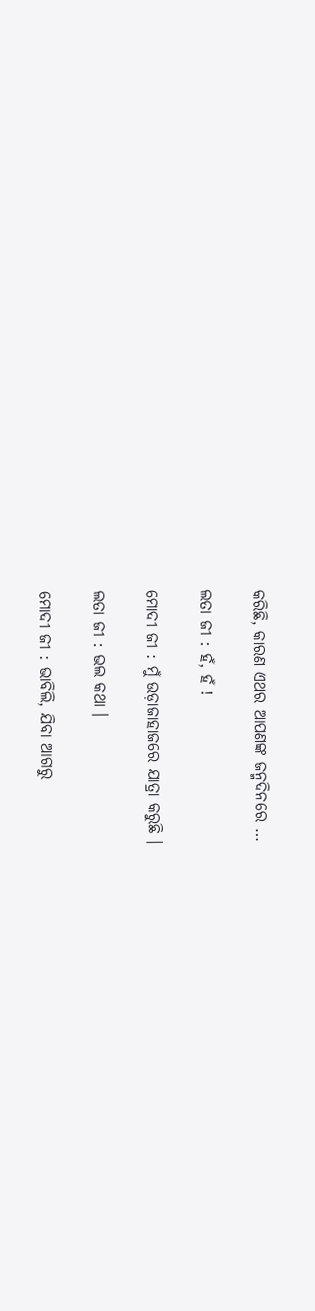କରିଛି, କାରଣ ଏଥର ଆପଣଙ୍କ ଜନ୍ମଦିନରେ …

ଲତା ଜୀ : ହଁ, ହଁ !

ମୋଦୀ ଜୀ : ମୁଁ ଉଡ଼ାଜାହାଜରେ ଯାତ୍ରା କରୁଛି ।

ଲତା ଜୀ : ଭଲ କଥା ।

ମୋଦୀ ଜୀ : ଭାବିଲି, ଯିବା ଆଗରୁ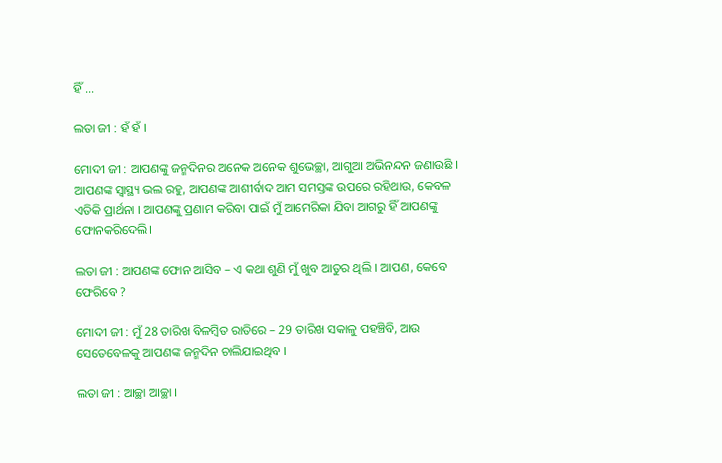ହିଁ …

ଲତା ଜୀ : ହଁ ହଁ ।

ମୋଦୀ ଜୀ : ଆପଣଙ୍କୁ ଜନ୍ମଦିନର ଅନେକ ଅନେକ ଶୁଭେଚ୍ଛା, ଆଗୁଆ ଅଭିନନ୍ଦନ ଜଣାଉଛି । ଆପଣଙ୍କ ସ୍ୱାସ୍ଥ୍ୟ ଭଲ ରହୁ, ଆପଣଙ୍କ ଆଶୀର୍ବାଦ ଆମ ସମସ୍ତଙ୍କ ଉପରେ ରହିଥାଉ, କେବଳ ଏତିକି ପ୍ରାର୍ଥନା । ଆପଣଙ୍କୁ ପ୍ରଣାମ କରିବା ପାଇଁ ମୁଁ ଆମେରିକା ଯିବା ଆଗରୁ ହିଁ ଆପଣଙ୍କୁ ଫୋନକରିଦେଲି।

ଲତା ଜୀ : ଆପଣଙ୍କ ଫୋନ ଆସିବ – ଏ କଥା ଶୁଣି ମୁଁ ଖୁବ ଆତୁର ଥିଲି । ଆପଣ, କେବେ ଫେରିବେ ?

ମୋଦୀ ଜୀ : ମୁଁ 28 ତାରିଖ ବିଳମ୍ବିତ ରାତିରେ – 29 ତାରିଖ ସକାଳୁ ପହଞ୍ଚିବି, ଆଉ ସେତେବେଳକୁ ଆପଣଙ୍କ ଜନ୍ମଦିନ ଚାଲିଯାଇଥିବ ।

ଲତା ଜୀ : ଆଚ୍ଛା ଆଚ୍ଛା ।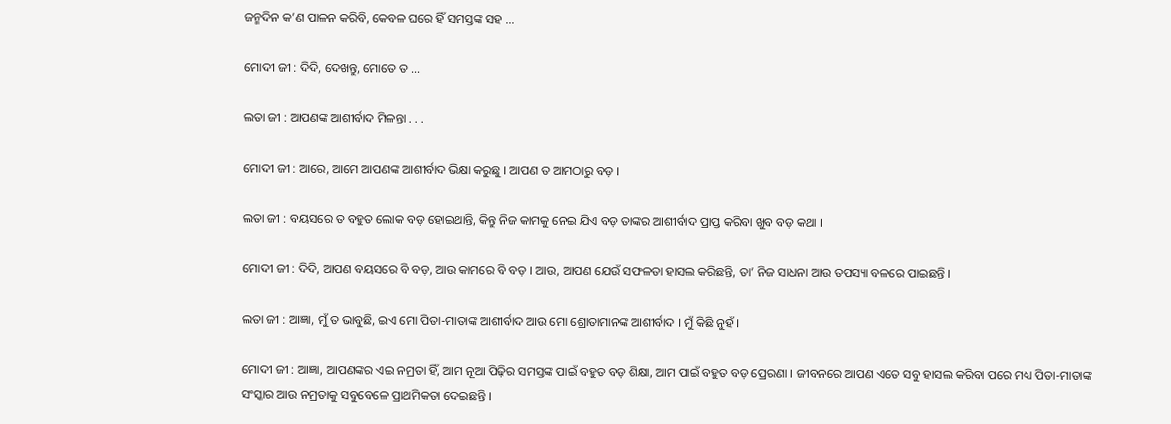ଜନ୍ମଦିନ କ’ଣ ପାଳନ କରିବି, କେବଳ ଘରେ ହିଁ ସମସ୍ତଙ୍କ ସହ …

ମୋଦୀ ଜୀ : ଦିଦି, ଦେଖନ୍ତୁ, ମୋତେ ତ …

ଲତା ଜୀ : ଆପଣଙ୍କ ଆଶୀର୍ବାଦ ମିଳନ୍ତା . . .

ମୋଦୀ ଜୀ : ଆରେ, ଆମେ ଆପଣଙ୍କ ଆଶୀର୍ବାଦ ଭିକ୍ଷା କରୁଛୁ । ଆପଣ ତ ଆମଠାରୁ ବଡ଼ ।

ଲତା ଜୀ : ବୟସରେ ତ ବହୁତ ଲୋକ ବଡ଼ ହୋଇଥାନ୍ତି, କିନ୍ତୁ ନିଜ କାମକୁ ନେଇ ଯିଏ ବଡ଼ ତାଙ୍କର ଆଶୀର୍ବାଦ ପ୍ରାପ୍ତ କରିବା ଖୁବ ବଡ଼ କଥା ।

ମୋଦୀ ଜୀ : ଦିଦି, ଆପଣ ବୟସରେ ବି ବଡ଼, ଆଉ କାମରେ ବି ବଡ଼ । ଆଉ, ଆପଣ ଯେଉଁ ସଫଳତା ହାସଲ କରିଛନ୍ତି, ତା’ ନିଜ ସାଧନା ଆଉ ତପସ୍ୟା ବଳରେ ପାଇଛନ୍ତି ।

ଲତା ଜୀ : ଆଜ୍ଞା, ମୁଁ ତ ଭାବୁଛି, ଇଏ ମୋ ପିତା-ମାତାଙ୍କ ଆଶୀର୍ବାଦ ଆଉ ମୋ ଶ୍ରୋତାମାନଙ୍କ ଆଶୀର୍ବାଦ । ମୁଁ କିଛି ନୁହଁ ।

ମୋଦୀ ଜୀ : ଆଜ୍ଞା, ଆପଣଙ୍କର ଏଇ ନମ୍ରତା ହିଁ, ଆମ ନୂଆ ପିଢ଼ିର ସମସ୍ତଙ୍କ ପାଇଁ ବହୁତ ବଡ଼ ଶିକ୍ଷା, ଆମ ପାଇଁ ବହୁତ ବଡ଼ ପ୍ରେରଣା । ଜୀବନରେ ଆପଣ ଏତେ ସବୁ ହାସଲ କରିବା ପରେ ମଧ୍ୟ ପିତା-ମାତାଙ୍କ ସଂସ୍କାର ଆଉ ନମ୍ରତାକୁ ସବୁବେଳେ ପ୍ରାଥମିକତା ଦେଇଛନ୍ତି ।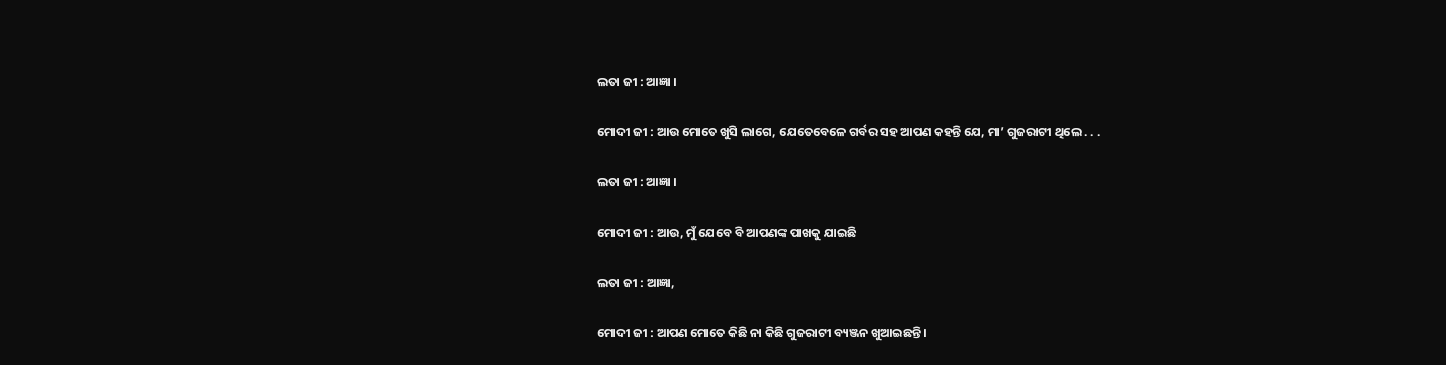ଲତା ଜୀ : ଆଜ୍ଞା ।

ମୋଦୀ ଜୀ : ଆଉ ମୋତେ ଖୁସି ଲାଗେ, ଯେତେବେଳେ ଗର୍ବର ସହ ଆପଣ କହନ୍ତି ଯେ, ମା’ ଗୁଜରାଟୀ ଥିଲେ . . .

ଲତା ଜୀ : ଆଜ୍ଞା ।

ମୋଦୀ ଜୀ : ଆଉ, ମୁଁ ଯେବେ ବି ଆପଣଙ୍କ ପାଖକୁ ଯାଇଛି

ଲତା ଜୀ : ଆଜ୍ଞା,

ମୋଦୀ ଜୀ : ଆପଣ ମୋତେ କିଛି ନା କିଛି ଗୁଜରାଟୀ ବ୍ୟଞ୍ଜନ ଖୁଆଇଛନ୍ତି ।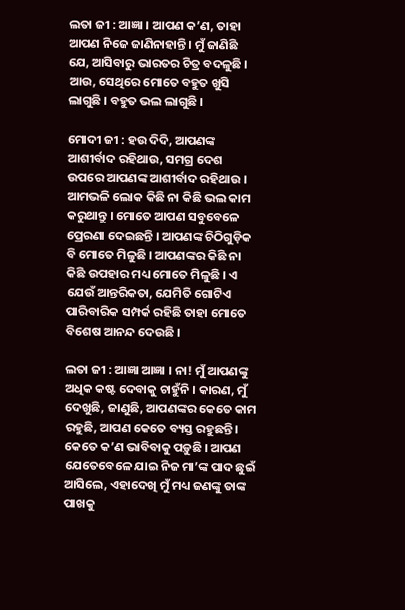ଲତା ଜୀ : ଆଜ୍ଞା । ଆପଣ କ’ଣ, ତାହା ଆପଣ ନିଜେ ଜାଣିନାହାନ୍ତି । ମୁଁ ଜାଣିଛି ଯେ, ଆସିବାରୁ ଭାରତର ଚିତ୍ର ବଦଳୁଛି । ଆଉ, ସେଥିରେ ମୋତେ ବହୁତ ଖୁସି ଲାଗୁଛି । ବହୁତ ଭଲ ଲାଗୁଛି ।

ମୋଦୀ ଜୀ : ହଉ ଦିଦି, ଆପଣଙ୍କ ଆଶୀର୍ବାଦ ରହିଥାଉ, ସମଗ୍ର ଦେଶ ଉପରେ ଆପଣଙ୍କ ଆଶୀର୍ବାଦ ରହିଥାଉ । ଆମଭଳି ଲୋକ କିଛି ନା କିଛି ଭଲ କାମ କରୁଥାନ୍ତୁ । ମୋତେ ଆପଣ ସବୁବେଳେ ପ୍ରେରଣା ଦେଇଛନ୍ତି । ଆପଣଙ୍କ ଚିଠିଗୁଡ଼ିକ ବି ମୋତେ ମିଳୁଛି । ଆପଣଙ୍କର କିଛି ନା କିଛି ଉପହାର ମଧ୍ୟ ମୋତେ ମିଳୁଛି । ଏ ଯେଉଁ ଆନ୍ତରିକତା, ଯେମିତି ଗୋଟିଏ ପାରିବାରିକ ସମ୍ପର୍କ ରହିଛି ତାହା ମୋତେ ବିଶେଷ ଆନନ୍ଦ ଦେଉଛି ।

ଲତା ଜୀ : ଆଜ୍ଞା ଆଜ୍ଞା । ନା! ମୁଁ ଆପଣଙ୍କୁ ଅଧିକ କଷ୍ଟ ଦେବାକୁ ଚାହୁଁନି । କାରଣ, ମୁଁ ଦେଖୁଛି, ଜାଣୁଛି, ଆପଣଙ୍କର କେତେ କାମ ରହୁଛି, ଆପଣ କେତେ ବ୍ୟସ୍ତ ରହୁଛନ୍ତି । କେତେ କ’ଣ ଭାବିବାକୁ ପଡ଼ୁଛି । ଆପଣ ଯେତେବେଳେ ଯାଇ ନିଜ ମା’ଙ୍କ ପାଦ ଛୁଇଁ ଆସିଲେ, ଏହାଦେଖି ମୁଁ ମଧ୍ୟ ଜଣଙ୍କୁ ତାଙ୍କ ପାଖକୁ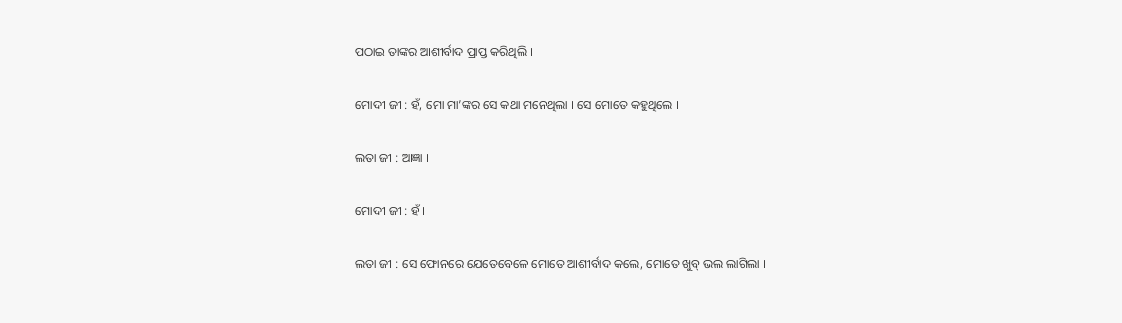ପଠାଇ ତାଙ୍କର ଆଶୀର୍ବାଦ ପ୍ରାପ୍ତ କରିଥିଲି ।

ମୋଦୀ ଜୀ : ହଁ, ମୋ ମା’ଙ୍କର ସେ କଥା ମନେଥିଲା । ସେ ମୋତେ କହୁଥିଲେ ।

ଲତା ଜୀ : ଆଜ୍ଞା ।

ମୋଦୀ ଜୀ : ହଁ ।

ଲତା ଜୀ : ସେ ଫୋନରେ ଯେତେବେଳେ ମୋତେ ଆଶୀର୍ବାଦ କଲେ, ମୋତେ ଖୁବ୍ ଭଲ ଲାଗିଲା ।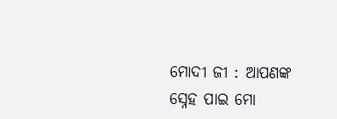ମୋଦୀ ଜୀ : ଆପଣଙ୍କ ସ୍ନେହ ପାଇ ମୋ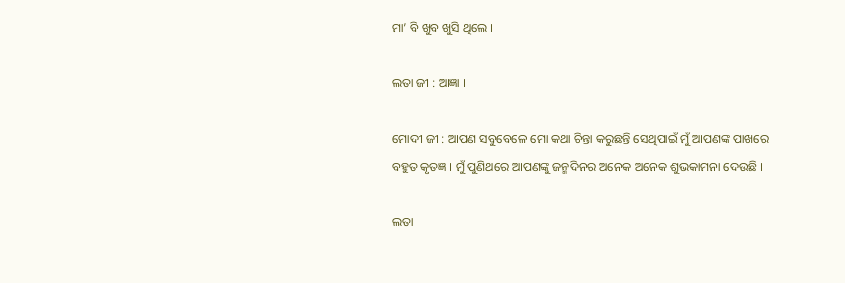ମା’ ବି ଖୁବ ଖୁସି ଥିଲେ ।

ଲତା ଜୀ : ଆଜ୍ଞା ।

ମୋଦୀ ଜୀ : ଆପଣ ସବୁବେଳେ ମୋ କଥା ଚିନ୍ତା କରୁଛନ୍ତି ସେଥିପାଇଁ ମୁଁ ଆପଣଙ୍କ ପାଖରେ ବହୁତ କୃତଜ୍ଞ । ମୁଁ ପୁଣିଥରେ ଆପଣଙ୍କୁ ଜନ୍ମଦିନର ଅନେକ ଅନେକ ଶୁଭକାମନା ଦେଉଛି ।

ଲତା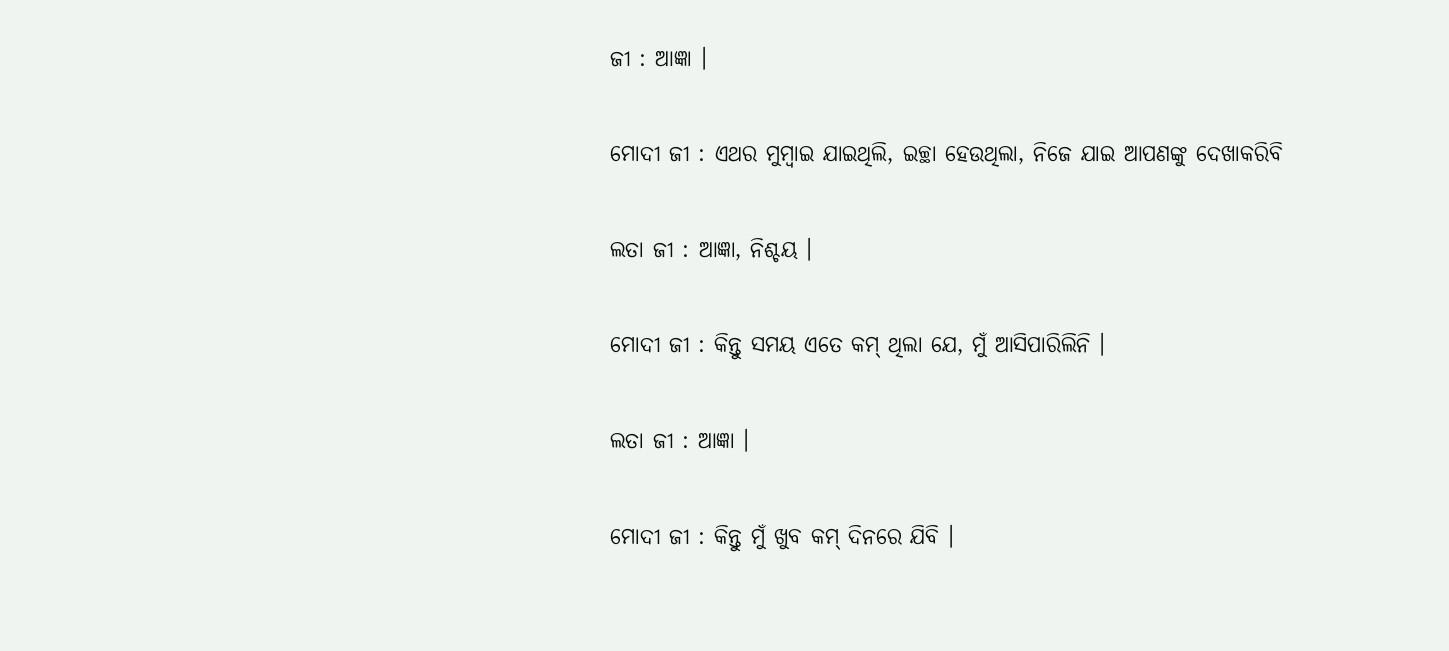ଜୀ : ଆଜ୍ଞା ।

ମୋଦୀ ଜୀ : ଏଥର ମୁମ୍ବାଇ ଯାଇଥିଲି, ଇଚ୍ଛା ହେଉଥିଲା, ନିଜେ ଯାଇ ଆପଣଙ୍କୁ ଦେଖାକରିବି

ଲତା ଜୀ : ଆଜ୍ଞା, ନିଶ୍ଚୟ ।

ମୋଦୀ ଜୀ : କିନ୍ତୁ ସମୟ ଏତେ କମ୍ ଥିଲା ଯେ, ମୁଁ ଆସିପାରିଲିନି ।

ଲତା ଜୀ : ଆଜ୍ଞା ।

ମୋଦୀ ଜୀ : କିନ୍ତୁ ମୁଁ ଖୁବ କମ୍ ଦିନରେ ଯିବି ।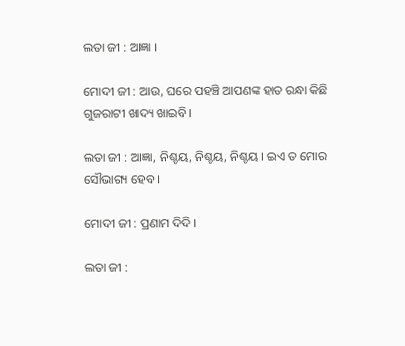ଲତା ଜୀ : ଆଜ୍ଞା ।

ମୋଦୀ ଜୀ : ଆଉ, ଘରେ ପହଞ୍ଚି ଆପଣଙ୍କ ହାତ ରନ୍ଧା କିଛି ଗୁଜରାଟୀ ଖାଦ୍ୟ ଖାଇବି।

ଲତା ଜୀ : ଆଜ୍ଞା, ନିଶ୍ଚୟ, ନିଶ୍ଚୟ, ନିଶ୍ଚୟ । ଇଏ ତ ମୋର ସୌଭାଗ୍ୟ ହେବ ।

ମୋଦୀ ଜୀ : ପ୍ରଣାମ ଦିଦି ।

ଲତା ଜୀ :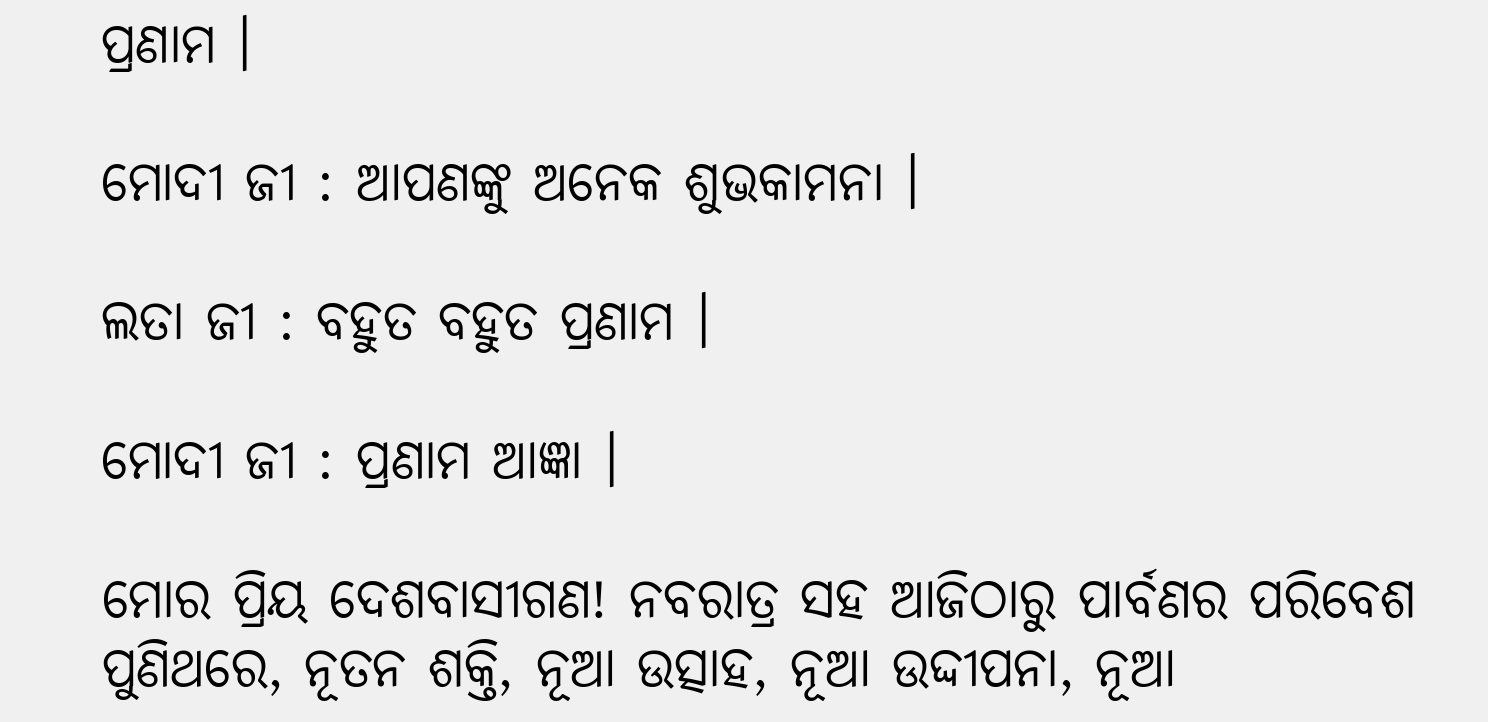ପ୍ରଣାମ ।

ମୋଦୀ ଜୀ : ଆପଣଙ୍କୁ ଅନେକ ଶୁଭକାମନା ।

ଲତା ଜୀ : ବହୁତ ବହୁତ ପ୍ରଣାମ ।

ମୋଦୀ ଜୀ : ପ୍ରଣାମ ଆଜ୍ଞା ।

ମୋର ପ୍ରିୟ ଦେଶବାସୀଗଣ! ନବରାତ୍ର ସହ ଆଜିଠାରୁ ପାର୍ବଣର ପରିବେଶ ପୁଣିଥରେ, ନୂତନ ଶକ୍ତି, ନୂଆ ଉତ୍ସାହ, ନୂଆ ଉଦ୍ଦୀପନା, ନୂଆ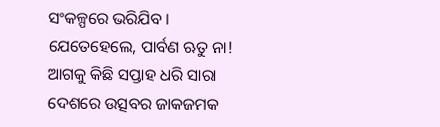ସଂକଳ୍ପରେ ଭରିଯିବ । ଯେତେହେଲେ, ପାର୍ବଣ ଋତୁ ନା! ଆଗକୁ କିଛି ସପ୍ତାହ ଧରି ସାରା ଦେଶରେ ଉତ୍ସବର ଜାକଜମକ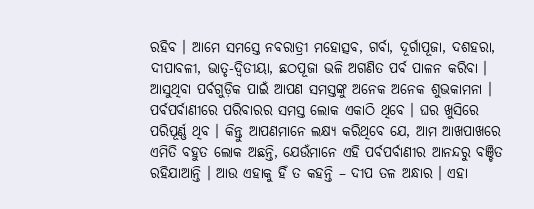ରହିବ । ଆମେ ସମସ୍ତେ ନବରାତ୍ରୀ ମହୋତ୍ସବ, ଗର୍ବା, ଦୂର୍ଗାପୂଜା, ଦଶହରା, ଦୀପାବଳୀ, ଭାତୃ-ଦ୍ୱିତୀୟା, ଛଠପୂଜା ଭଳି ଅଗଣିତ ପର୍ବ ପାଳନ କରିବା । ଆସୁଥିବା ପର୍ବଗୁଡ଼ିକ ପାଇଁ ଆପଣ ସମସ୍ତଙ୍କୁ ଅନେକ ଅନେକ ଶୁଭକାମନା । ପର୍ବପର୍ବାଣୀରେ ପରିବାରର ସମସ୍ତ ଲୋକ ଏକାଠି ଥିବେ । ଘର ଖୁସିରେ ପରିପୂର୍ଣ୍ଣ ଥିବ । କିନ୍ତୁ ଆପଣମାନେ ଲକ୍ଷ୍ୟ କରିଥିବେ ଯେ, ଆମ ଆଖପାଖରେ ଏମିତି ବହୁତ ଲୋକ ଅଛନ୍ତି, ଯେଉଁମାନେ ଏହି ପର୍ବପର୍ବାଣୀର ଆନନ୍ଦରୁ ବଞ୍ଚିତ ରହିଯାଆନ୍ତି । ଆଉ ଏହାକୁ ହିଁ ତ କହନ୍ତି – ଦୀପ ତଳ ଅନ୍ଧାର । ଏହା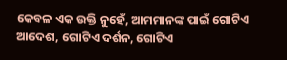କେବଳ ଏକ ଉକ୍ତି ନୁହେଁ, ଆମମାନଙ୍କ ପାଇଁ ଗୋଟିଏ ଆଦେଶ, ଗୋଟିଏ ଦର୍ଶନ, ଗୋଟିଏ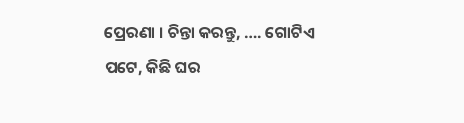ପ୍ରେରଣା । ଚିନ୍ତା କରନ୍ତୁ, …. ଗୋଟିଏ ପଟେ, କିଛି ଘର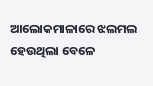ଆଲୋକମାଳାରେ ଝଲମଲ ହେଉଥିଲା ବେଳେ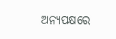ଅନ୍ୟପକ୍ଷରେ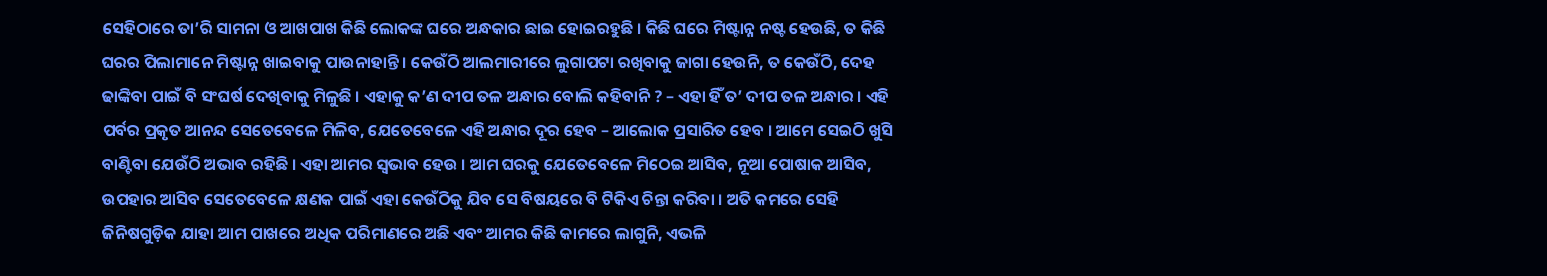ସେହିଠାରେ ତା’ରି ସାମନା ଓ ଆଖପାଖ କିଛି ଲୋକଙ୍କ ଘରେ ଅନ୍ଧକାର ଛାଇ ହୋଇରହୁଛି । କିଛି ଘରେ ମିଷ୍ଟାନ୍ନ ନଷ୍ଟ ହେଉଛି, ତ କିଛି ଘରର ପିଲାମାନେ ମିଷ୍ଟାନ୍ନ ଖାଇବାକୁ ପାଉନାହାନ୍ତି । କେଉଁଠି ଆଲମାରୀରେ ଲୁଗାପଟା ରଖିବାକୁ ଜାଗା ହେଉନି, ତ କେଉଁଠି, ଦେହ ଢାଙ୍କିବା ପାଇଁ ବି ସଂଘର୍ଷ ଦେଖିବାକୁ ମିଳୁଛି । ଏହାକୁ କ’ଣ ଦୀପ ତଳ ଅନ୍ଧାର ବୋଲି କହିବାନି ? – ଏହା ହିଁ ତ’ ଦୀପ ତଳ ଅନ୍ଧାର । ଏହି ପର୍ବର ପ୍ରକୃତ ଆନନ୍ଦ ସେତେବେଳେ ମିଳିବ, ଯେତେବେଳେ ଏହି ଅନ୍ଧାର ଦୂର ହେବ – ଆଲୋକ ପ୍ରସାରିତ ହେବ । ଆମେ ସେଇଠି ଖୁସି ବାଣ୍ଟିବା ଯେଉଁଠି ଅଭାବ ରହିଛି । ଏହା ଆମର ସ୍ୱଭାବ ହେଉ । ଆମ ଘରକୁ ଯେତେବେଳେ ମିଠେଇ ଆସିବ, ନୂଆ ପୋଷାକ ଆସିବ, ଉପହାର ଆସିବ ସେତେବେଳେ କ୍ଷଣକ ପାଇଁ ଏହା କେଉଁଠିକୁ ଯିବ ସେ ବିଷୟରେ ବି ଟିକିଏ ଚିନ୍ତା କରିବା । ଅତି କମରେ ସେହି ଜିନିଷଗୁଡ଼ିକ ଯାହା ଆମ ପାଖରେ ଅଧିକ ପରିମାଣରେ ଅଛି ଏବଂ ଆମର କିଛି କାମରେ ଲାଗୁନି, ଏଭଳି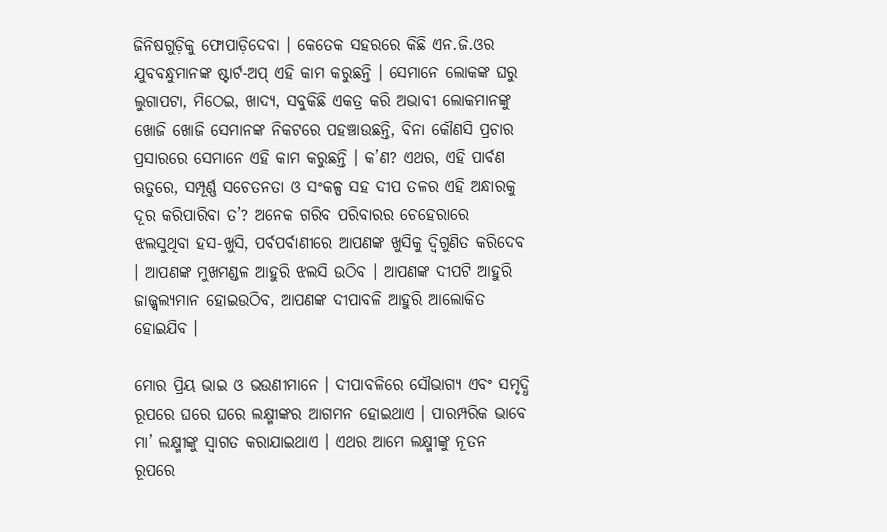ଜିନିଷଗୁଡ଼ିକୁ ଫୋପାଡ଼ିଦେବା । କେତେକ ସହରରେ କିଛି ଏନ.ଜି.ଓର ଯୁବବନ୍ଧୁମାନଙ୍କ ଷ୍ଟାର୍ଟ-ଅପ୍ ଏହି କାମ କରୁଛନ୍ତି । ସେମାନେ ଲୋକଙ୍କ ଘରୁ ଲୁଗାପଟା, ମିଠେଇ, ଖାଦ୍ୟ, ସବୁକିଛି ଏକତ୍ର କରି ଅଭାବୀ ଲୋକମାନଙ୍କୁ ଖୋଜି ଖୋଜି ସେମାନଙ୍କ ନିକଟରେ ପହଞ୍ଚାଉଛନ୍ତି, ବିନା କୌଣସି ପ୍ରଚାର ପ୍ରସାରରେ ସେମାନେ ଏହି କାମ କରୁଛନ୍ତି । କ’ଣ? ଏଥର, ଏହି ପାର୍ବଣ ଋତୁରେ, ସମ୍ପୂର୍ଣ୍ଣ ସଚେତନତା ଓ ସଂକଳ୍ପ ସହ ଦୀପ ତଳର ଏହି ଅନ୍ଧାରକୁ ଦୂର କରିପାରିବା ତ’? ଅନେକ ଗରିବ ପରିବାରର ଚେହେରାରେ ଝଲସୁଥିବା ହସ-ଖୁସି, ପର୍ବପର୍ବାଣୀରେ ଆପଣଙ୍କ ଖୁସିକୁ ଦ୍ୱିଗୁଣିତ କରିଦେବ । ଆପଣଙ୍କ ମୁଖମଣ୍ଡଳ ଆହୁରି ଝଲସି ଉଠିବ । ଆପଣଙ୍କ ଦୀପଟି ଆହୁରି ଜାଜ୍ଜ୍ୱଲ୍ୟମାନ ହୋଇଉଠିବ, ଆପଣଙ୍କ ଦୀପାବଳି ଆହୁରି ଆଲୋକିତ ହୋଇଯିବ ।

ମୋର ପ୍ରିୟ ଭାଇ ଓ ଭଉଣୀମାନେ । ଦୀପାବଳିରେ ସୌଭାଗ୍ୟ ଏବଂ ସମୃଦ୍ଧି ରୂପରେ ଘରେ ଘରେ ଲକ୍ଷ୍ମୀଙ୍କର ଆଗମନ ହୋଇଥାଏ । ପାରମ୍ପରିକ ଭାବେ ମା’ ଲକ୍ଷ୍ମୀଙ୍କୁ ସ୍ୱାଗତ କରାଯାଇଥାଏ । ଏଥର ଆମେ ଲକ୍ଷ୍ମୀଙ୍କୁ ନୂତନ ରୂପରେ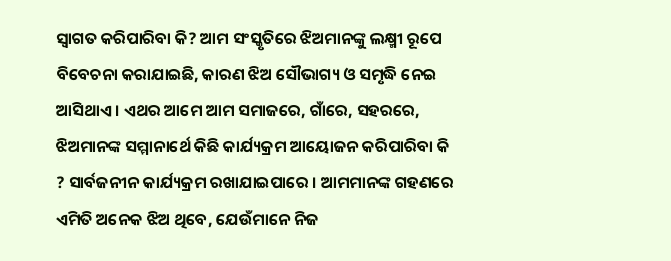ସ୍ୱାଗତ କରିପାରିବା କି? ଆମ ସଂସ୍କୃତିରେ ଝିଅମାନଙ୍କୁ ଲକ୍ଷ୍ମୀ ରୂପେ ବିବେଚନା କରାଯାଇଛି, କାରଣ ଝିଅ ସୌଭାଗ୍ୟ ଓ ସମୃଦ୍ଧି ନେଇ ଆସିଥାଏ । ଏଥର ଆମେ ଆମ ସମାଜରେ, ଗାଁରେ, ସହରରେ, ଝିଅମାନଙ୍କ ସମ୍ମାନାର୍ଥେ କିଛି କାର୍ଯ୍ୟକ୍ରମ ଆୟୋଜନ କରିପାରିବା କି ? ସାର୍ବଜନୀନ କାର୍ଯ୍ୟକ୍ରମ ରଖାଯାଇପାରେ । ଆମମାନଙ୍କ ଗହଣରେ ଏମିତି ଅନେକ ଝିଅ ଥିବେ, ଯେଉଁମାନେ ନିଜ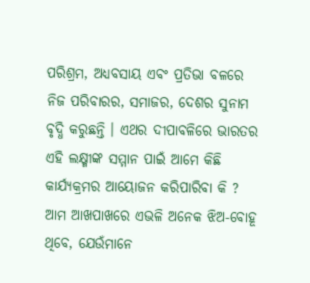ପରିଶ୍ରମ, ଅଧ୍ୟବସାୟ ଏବଂ ପ୍ରତିଭା ବଳରେ ନିଜ ପରିବାରର, ସମାଜର, ଦେଶର ସୁନାମ ବୃଦ୍ଧି କରୁଛନ୍ତି । ଏଥର ଦୀପାବଳିରେ ଭାରତର ଏହି ଲକ୍ଷ୍ମୀଙ୍କ ସମ୍ମାନ ପାଇଁ ଆମେ କିଛି କାର୍ଯ୍ୟକ୍ରମର ଆୟୋଜନ କରିପାରିବା କି ? ଆମ ଆଖପାଖରେ ଏଭଳି ଅନେକ ଝିଅ-ବୋହୂ ଥିବେ, ଯେଉଁମାନେ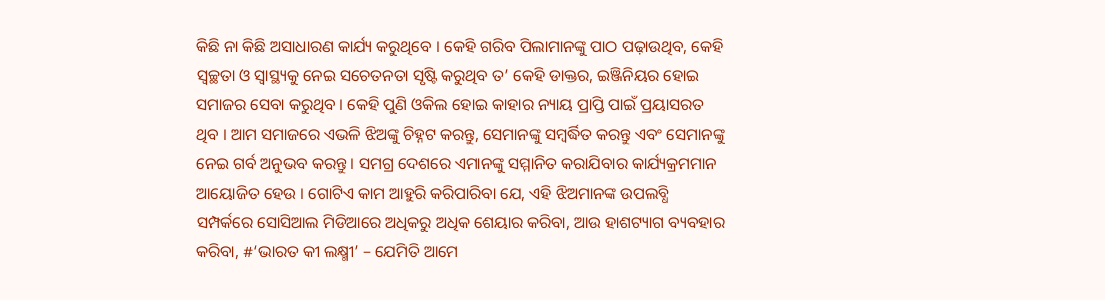କିଛି ନା କିଛି ଅସାଧାରଣ କାର୍ଯ୍ୟ କରୁଥିବେ । କେହି ଗରିବ ପିଲାମାନଙ୍କୁ ପାଠ ପଢ଼ାଉଥିବ, କେହି ସ୍ୱଚ୍ଛତା ଓ ସ୍ୱାସ୍ଥ୍ୟକୁ ନେଇ ସଚେତନତା ସୃଷ୍ଟି କରୁଥିବ ତ’ କେହି ଡାକ୍ତର, ଇଞ୍ଜିନିୟର ହୋଇ ସମାଜର ସେବା କରୁଥିବ । କେହି ପୁଣି ଓକିଲ ହୋଇ କାହାର ନ୍ୟାୟ ପ୍ରାପ୍ତି ପାଇଁ ପ୍ରୟାସରତ ଥିବ । ଆମ ସମାଜରେ ଏଭଳି ଝିଅଙ୍କୁ ଚିହ୍ନଟ କରନ୍ତୁ, ସେମାନଙ୍କୁ ସମ୍ବର୍ଦ୍ଧିତ କରନ୍ତୁ ଏବଂ ସେମାନଙ୍କୁ ନେଇ ଗର୍ବ ଅନୁଭବ କରନ୍ତୁ । ସମଗ୍ର ଦେଶରେ ଏମାନଙ୍କୁ ସମ୍ମାନିତ କରାଯିବାର କାର୍ଯ୍ୟକ୍ରମମାନ ଆୟୋଜିତ ହେଉ । ଗୋଟିଏ କାମ ଆହୁରି କରିପାରିବା ଯେ, ଏହି ଝିଅମାନଙ୍କ ଉପଲବ୍ଧି ସମ୍ପର୍କରେ ସୋସିଆଲ ମିଡିଆରେ ଅଧିକରୁ ଅଧିକ ଶେୟାର କରିବା, ଆଉ ହାଶଟ୍ୟାଗ ବ୍ୟବହାର କରିବା, #‘ଭାରତ କୀ ଲକ୍ଷ୍ମୀ’ – ଯେମିତି ଆମେ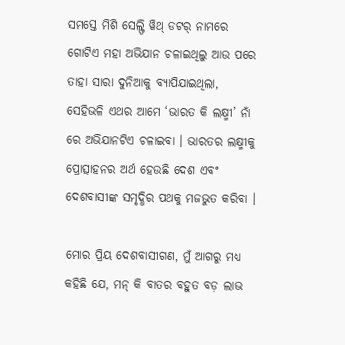ସମସ୍ତେ ମିଶି ସେଲ୍ଫି ୱିଥ୍ ଡଟର୍ ନାମରେ ଗୋଟିଏ ମହା ଅଭିଯାନ ଚଳାଇଥିଲୁ ଆଉ ପରେ ତାହା ସାରା ଦୁନିଆକୁ ବ୍ୟାପିଯାଇଥିଲା, ସେହିଭଳି ଏଥର ଆମେ ‘ଭାରତ କି ଲକ୍ଷ୍ମୀ’ ନାଁ ରେ ଅଭିଯାନଟିଏ ଚଳାଇବା । ଭାରତର ଲକ୍ଷ୍ମୀକୁ ପ୍ରୋତ୍ସାହନର ଅର୍ଥ ହେଉଛି ଦେଶ ଏବଂ ଦେଶବାସୀଙ୍କ ସମୃଦ୍ଧିର ପଥକୁ ମଜଭୁତ କରିବା ।

ମୋର ପ୍ରିୟ ଦେଶବାସୀଗଣ, ମୁଁ ଆଗରୁ ମଧ୍ୟ କହିଛି ଯେ, ମନ୍ କି ବାତର ବହୁତ ବଡ଼ ଲାଭ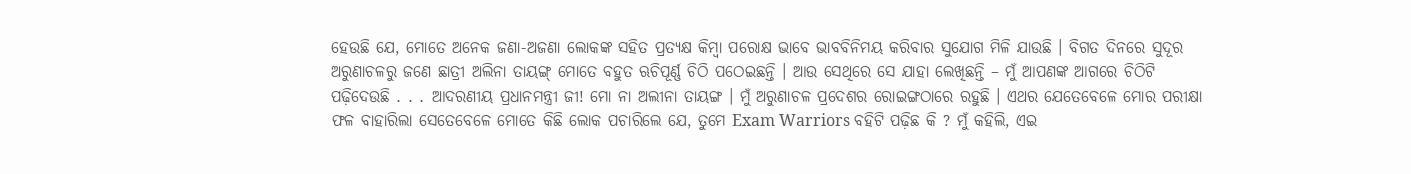ହେଉଛି ଯେ, ମୋତେ ଅନେକ ଜଣା-ଅଜଣା ଲୋକଙ୍କ ସହିତ ପ୍ରତ୍ୟକ୍ଷ କିମ୍ବା ପରୋକ୍ଷ ଭାବେ ଭାବବିନିମୟ କରିବାର ସୁଯୋଗ ମିଳି ଯାଉଛି । ବିଗତ ଦିନରେ ସୁଦୂର ଅରୁଣାଚଳରୁ ଜଣେ ଛାତ୍ରୀ ଅଲିନା ତାୟଙ୍ଗ୍ ମୋତେ ବହୁତ ଋଚିପୂର୍ଣ୍ଣ ଚିଠି ପଠେଇଛନ୍ତି । ଆଉ ସେଥିରେ ସେ ଯାହା ଲେଖିଛନ୍ତି – ମୁଁ ଆପଣଙ୍କ ଆଗରେ ଚିଠିଟି ପଢ଼ିଦେଉଛି . . . ଆଦରଣୀୟ ପ୍ରଧାନମନ୍ତ୍ରୀ ଜୀ! ମୋ ନା ଅଲୀନା ତାୟଙ୍ଗ । ମୁଁ ଅରୁଣାଚଳ ପ୍ରଦେଶର ରୋଇଙ୍ଗଠାରେ ରହୁଛି । ଏଥର ଯେତେବେଳେ ମୋର ପରୀକ୍ଷା ଫଳ ବାହାରିଲା ସେତେବେଳେ ମୋତେ କିଛି ଲୋକ ପଚାରିଲେ ଯେ, ତୁମେ Exam Warriors ବହିଟି ପଢ଼ିଛ କି ? ମୁଁ କହିଲି, ଏଇ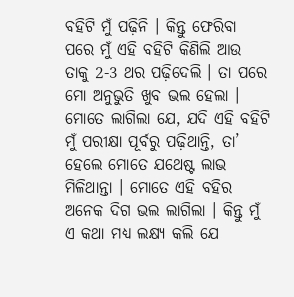ବହିଟି ମୁଁ ପଢ଼ିନି । କିନ୍ତୁ ଫେରିବା ପରେ ମୁଁ ଏହି ବହିଟି କିଣିଲି ଆଉ ତାକୁ 2-3 ଥର ପଢ଼ିଦେଲି । ତା ପରେ ମୋ ଅନୁଭୁତି ଖୁବ ଭଲ ହେଲା । ମୋତେ ଲାଗିଲା ଯେ, ଯଦି ଏହି ବହିଟି ମୁଁ ପରୀକ୍ଷା ପୂର୍ବରୁ ପଢ଼ିଥାନ୍ତି, ତା’ ହେଲେ ମୋତେ ଯଥେଷ୍ଟ ଲାଭ ମିଳିଥାନ୍ତା । ମୋତେ ଏହି ବହିର ଅନେକ ଦିଗ ଭଲ ଲାଗିଲା । କିନ୍ତୁ ମୁଁ ଏ କଥା ମଧ୍ୟ ଲକ୍ଷ୍ୟ କଲି ଯେ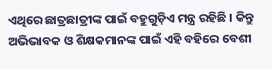ଏଥିରେ ଛାତ୍ରଛାତ୍ରୀଙ୍କ ପାଇଁ ବହୁଗୁଡ଼ିଏ ମନ୍ତ୍ର ରହିଛି । କିନ୍ତୁ ଅଭିଭାବକ ଓ ଶିକ୍ଷକମାନଙ୍କ ପାଇଁ ଏହି ବହିରେ ବେଶୀ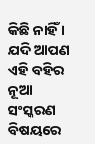କିଛି ନାହିଁ । ଯଦି ଆପଣ ଏହି ବହିର ନୂଆ ସଂସ୍କରଣ ବିଷୟରେ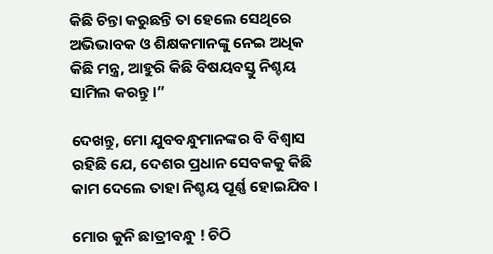କିଛି ଚିନ୍ତା କରୁଛନ୍ତି ତା ହେଲେ ସେଥିରେ ଅଭିଭାବକ ଓ ଶିକ୍ଷକମାନଙ୍କୁ ନେଇ ଅଧିକ କିଛି ମନ୍ତ୍ର, ଆହୁରି କିଛି ବିଷୟବସ୍ତୁ ନିଶ୍ଚୟ ସାମିଲ କରନ୍ତୁ ।”

ଦେଖନ୍ତୁ, ମୋ ଯୁବବନ୍ଧୁମାନଙ୍କର ବି ବିଶ୍ୱାସ ରହିଛି ଯେ, ଦେଶର ପ୍ରଧାନ ସେବକକୁ କିଛି କାମ ଦେଲେ ତାହା ନିଶ୍ଚୟ ପୂର୍ଣ୍ଣ ହୋଇଯିବ ।

ମୋର କୁନି ଛାତ୍ରୀବନ୍ଧୁ ! ଚିଠି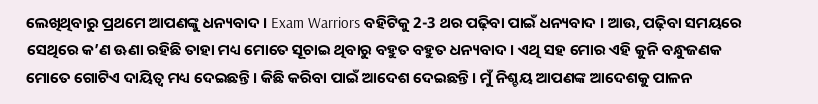ଲେଖିଥିବାରୁ ପ୍ରଥମେ ଆପଣଙ୍କୁ ଧନ୍ୟବାଦ । Exam Warriors ବହିଟିକୁ 2-3 ଥର ପଢ଼ିବା ପାଇଁ ଧନ୍ୟବାଦ । ଆଉ, ପଢ଼ିବା ସମୟରେ ସେଥିରେ କ’ଣ ଊଣା ରହିଛି ତାହା ମଧ୍ୟ ମୋତେ ସୂଚାଇ ଥିବାରୁ ବହୁତ ବହୁତ ଧନ୍ୟବାଦ । ଏଥି ସହ ମୋର ଏହି କୁନି ବନ୍ଧୁଜଣକ ମୋତେ ଗୋଟିଏ ଦାୟିତ୍ୱ ମଧ୍ୟ ଦେଇଛନ୍ତି । କିଛି କରିବା ପାଇଁ ଆଦେଶ ଦେଇଛନ୍ତି । ମୁଁ ନିଶ୍ଚୟ ଆପଣଙ୍କ ଆଦେଶକୁ ପାଳନ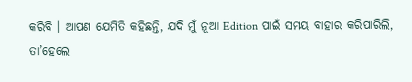କରିବି । ଆପଣ ଯେମିତି କହିଛନ୍ତି, ଯଦି ମୁଁ ନୂଆ Edition ପାଇଁ ସମୟ ବାହାର କରିପାରିଲି, ତା’ହେଲେ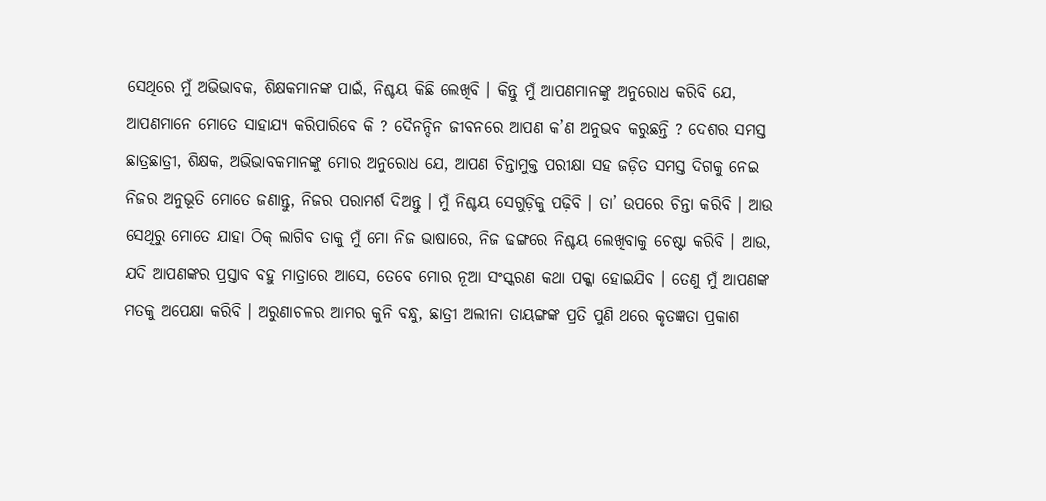ସେଥିରେ ମୁଁ ଅଭିଭାବକ, ଶିକ୍ଷକମାନଙ୍କ ପାଇଁ, ନିଶ୍ଚୟ କିଛି ଲେଖିବି । କିନ୍ତୁ ମୁଁ ଆପଣମାନଙ୍କୁ ଅନୁରୋଧ କରିବି ଯେ, ଆପଣମାନେ ମୋତେ ସାହାଯ୍ୟ କରିପାରିବେ କି ? ଦୈନନ୍ଦିନ ଜୀବନରେ ଆପଣ କ’ଣ ଅନୁଭବ କରୁଛନ୍ତି ? ଦେଶର ସମସ୍ତ ଛାତ୍ରଛାତ୍ରୀ, ଶିକ୍ଷକ, ଅଭିଭାବକମାନଙ୍କୁ ମୋର ଅନୁରୋଧ ଯେ, ଆପଣ ଚିନ୍ତାମୁକ୍ତ ପରୀକ୍ଷା ସହ ଜଡ଼ିତ ସମସ୍ତ ଦିଗକୁ ନେଇ ନିଜର ଅନୁଭୂତି ମୋତେ ଜଣାନ୍ତୁ, ନିଜର ପରାମର୍ଶ ଦିଅନ୍ତୁ । ମୁଁ ନିଶ୍ଚୟ ସେଗୁଡ଼ିକୁ ପଢ଼ିବି । ତା’ ଉପରେ ଚିନ୍ତା କରିବି । ଆଉ ସେଥିରୁ ମୋତେ ଯାହା ଠିକ୍ ଲାଗିବ ତାକୁ ମୁଁ ମୋ ନିଜ ଭାଷାରେ, ନିଜ ଢଙ୍ଗରେ ନିଶ୍ଚୟ ଲେଖିବାକୁ ଚେଷ୍ଟା କରିବି । ଆଉ, ଯଦି ଆପଣଙ୍କର ପ୍ରସ୍ତାବ ବହୁ ମାତ୍ରାରେ ଆସେ, ତେବେ ମୋର ନୂଆ ସଂସ୍କରଣ କଥା ପକ୍କା ହୋଇଯିବ । ତେଣୁ ମୁଁ ଆପଣଙ୍କ ମତକୁ ଅପେକ୍ଷା କରିବି । ଅରୁଣାଚଳର ଆମର କୁନି ବନ୍ଧୁ, ଛାତ୍ରୀ ଅଲୀନା ତାୟଙ୍ଗଙ୍କ ପ୍ରତି ପୁଣି ଥରେ କୃତଜ୍ଞତା ପ୍ରକାଶ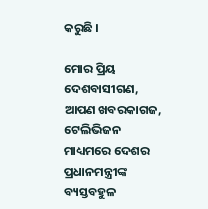କରୁଛି ।

ମୋର ପ୍ରିୟ ଦେଶବାସୀଗଣ, ଆପଣ ଖବରକାଗଜ, ଟେଲିଭିଜନ ମାଧ୍ୟମରେ ଦେଶର ପ୍ରଧାନମନ୍ତ୍ରୀଙ୍କ ବ୍ୟସ୍ତବହୁଳ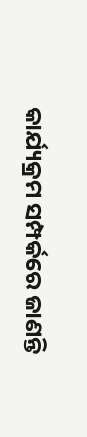କାର୍ଯ୍ୟକ୍ରମ ସମ୍ପର୍କରେ ଜାଣନ୍ତି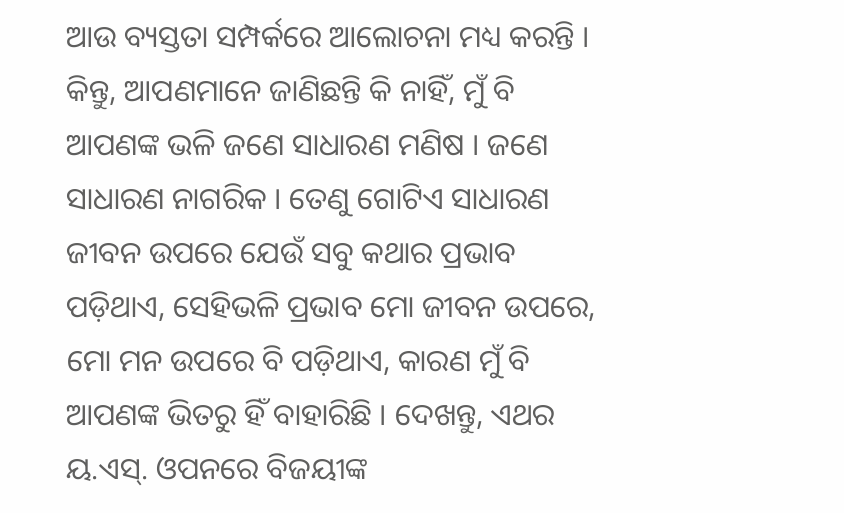ଆଉ ବ୍ୟସ୍ତତା ସମ୍ପର୍କରେ ଆଲୋଚନା ମଧ୍ୟ କରନ୍ତି । କିନ୍ତୁ, ଆପଣମାନେ ଜାଣିଛନ୍ତି କି ନାହିଁ, ମୁଁ ବି ଆପଣଙ୍କ ଭଳି ଜଣେ ସାଧାରଣ ମଣିଷ । ଜଣେ ସାଧାରଣ ନାଗରିକ । ତେଣୁ ଗୋଟିଏ ସାଧାରଣ ଜୀବନ ଉପରେ ଯେଉଁ ସବୁ କଥାର ପ୍ରଭାବ ପଡ଼ିଥାଏ, ସେହିଭଳି ପ୍ରଭାବ ମୋ ଜୀବନ ଉପରେ, ମୋ ମନ ଉପରେ ବି ପଡ଼ିଥାଏ, କାରଣ ମୁଁ ବି ଆପଣଙ୍କ ଭିତରୁ ହିଁ ବାହାରିଛି । ଦେଖନ୍ତୁ, ଏଥର ୟ.ଏସ୍. ଓପନରେ ବିଜୟୀଙ୍କ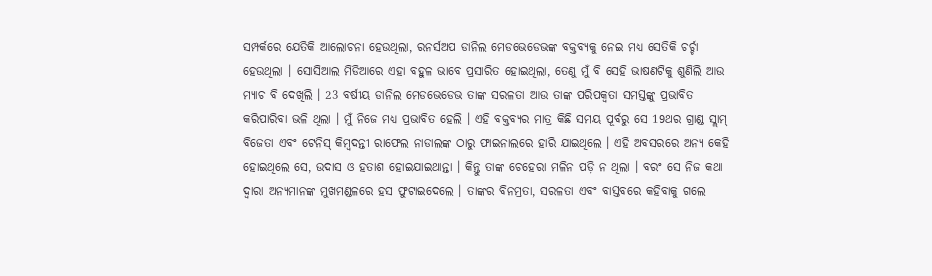ସମ୍ପର୍କରେ ଯେତିକି ଆଲୋଚନା ହେଉଥିଲା, ରନର୍ସଅପ ଡାନିଲ ମେଡଭେଡେଭଙ୍କ ବକ୍ତବ୍ୟକୁ ନେଇ ମଧ୍ୟ ସେତିକି ଚର୍ଚ୍ଚା ହେଉଥିଲା । ସୋସିଆଲ ମିଡିଆରେ ଏହା ବହୁଳ ଭାବେ ପ୍ରସାରିତ ହୋଇଥିଲା, ତେଣୁ ମୁଁ ବି ସେହି ଭାଷଣଟିକୁ ଶୁଣିଲି ଆଉ ମ୍ୟାଚ ବି ଦେଖିଲି । 23 ବର୍ଷୀୟ ଡାନିଲ ମେଡଭେଡେଭ ତାଙ୍କ ସରଳତା ଆଉ ତାଙ୍କ ପରିପକ୍ୱତା ସମସ୍ତଙ୍କୁ ପ୍ରଭାବିତ କରିପାରିବା ଭଳି ଥିଲା । ମୁଁ ନିଜେ ମଧ୍ୟ ପ୍ରଭାବିତ ହେଲି । ଏହି ବକ୍ତବ୍ୟର ମାତ୍ର କିଛି ସମୟ ପୂର୍ବରୁ ସେ 19ଥର ଗ୍ରାଣ୍ଡ ସ୍ଲାମ୍ ବିଜେତା ଏବଂ ଟେନିସ୍ କିମ୍ବଦନ୍ତୀ ରାଫେଲ ନାଡାଲଙ୍କ ଠାରୁ ଫାଇନାଲରେ ହାରି ଯାଇଥିଲେ । ଏହି ଅବସରରେ ଅନ୍ୟ କେହି ହୋଇଥିଲେ ସେ, ଉଦାସ ଓ ହତାଶ ହୋଇଯାଇଥାନ୍ତା । କିନ୍ତୁ ତାଙ୍କ ଚେହେରା ମଳିନ ପଡ଼ି ନ ଥିଲା । ବରଂ ସେ ନିଜ କଥା ଦ୍ୱାରା ଅନ୍ୟମାନଙ୍କ ମୁଖମଣ୍ଡଳରେ ହସ ଫୁଟାଇଦେଲେ । ତାଙ୍କର ବିନମ୍ରତା, ସରଳତା ଏବଂ ବାସ୍ତବରେ କହିବାକୁ ଗଲେ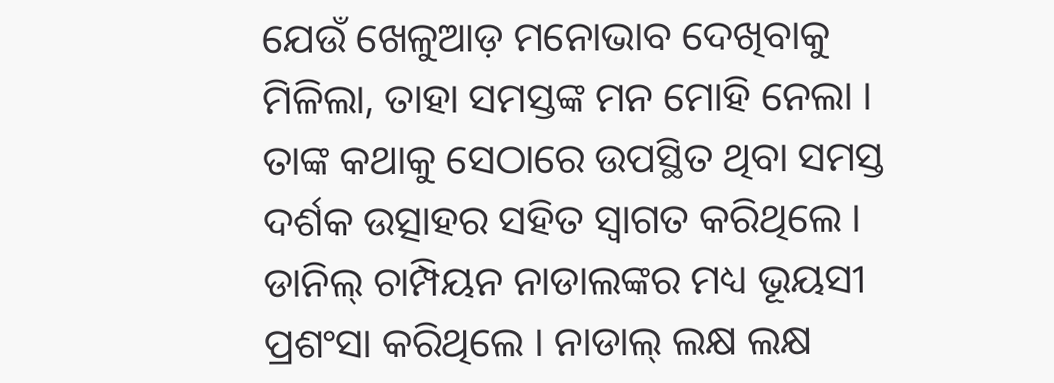ଯେଉଁ ଖେଳୁଆଡ଼ ମନୋଭାବ ଦେଖିବାକୁ ମିଳିଲା, ତାହା ସମସ୍ତଙ୍କ ମନ ମୋହି ନେଲା । ତାଙ୍କ କଥାକୁ ସେଠାରେ ଉପସ୍ଥିତ ଥିବା ସମସ୍ତ ଦର୍ଶକ ଉତ୍ସାହର ସହିତ ସ୍ୱାଗତ କରିଥିଲେ । ଡାନିଲ୍ ଚାମ୍ପିୟନ ନାଡାଲଙ୍କର ମଧ୍ୟ ଭୂୟସୀ ପ୍ରଶଂସା କରିଥିଲେ । ନାଡାଲ୍ ଲକ୍ଷ ଲକ୍ଷ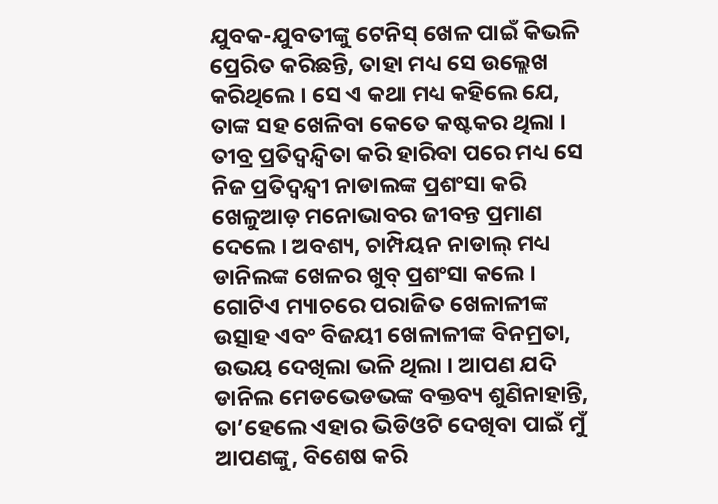ଯୁବକ-ଯୁବତୀଙ୍କୁ ଟେନିସ୍ ଖେଳ ପାଇଁ କିଭଳି ପ୍ରେରିତ କରିଛନ୍ତି, ତାହା ମଧ୍ୟ ସେ ଉଲ୍ଲେଖ କରିଥିଲେ । ସେ ଏ କଥା ମଧ୍ୟ କହିଲେ ଯେ, ତାଙ୍କ ସହ ଖେଳିବା କେତେ କଷ୍ଟକର ଥିଲା । ତୀବ୍ର ପ୍ରତିଦ୍ୱନ୍ଦ୍ୱିତା କରି ହାରିବା ପରେ ମଧ୍ୟ ସେ ନିଜ ପ୍ରତିଦ୍ୱନ୍ଦ୍ୱୀ ନାଡାଲଙ୍କ ପ୍ରଶଂସା କରି ଖେଳୁଆଡ଼ ମନୋଭାବର ଜୀବନ୍ତ ପ୍ରମାଣ ଦେଲେ । ଅବଶ୍ୟ, ଚାମ୍ପିୟନ ନାଡାଲ୍ ମଧ୍ୟ ଡାନିଲଙ୍କ ଖେଳର ଖୁବ୍ ପ୍ରଶଂସା କଲେ । ଗୋଟିଏ ମ୍ୟାଚରେ ପରାଜିତ ଖେଳାଳୀଙ୍କ ଉତ୍ସାହ ଏବଂ ବିଜୟୀ ଖେଳାଳୀଙ୍କ ବିନମ୍ରତା, ଉଭୟ ଦେଖିଲା ଭଳି ଥିଲା । ଆପଣ ଯଦି ଡାନିଲ ମେଡଭେଡଭଙ୍କ ବକ୍ତବ୍ୟ ଶୁଣିନାହାନ୍ତି, ତା’ହେଲେ ଏହାର ଭିଡିଓଟି ଦେଖିବା ପାଇଁ ମୁଁ ଆପଣଙ୍କୁ, ବିଶେଷ କରି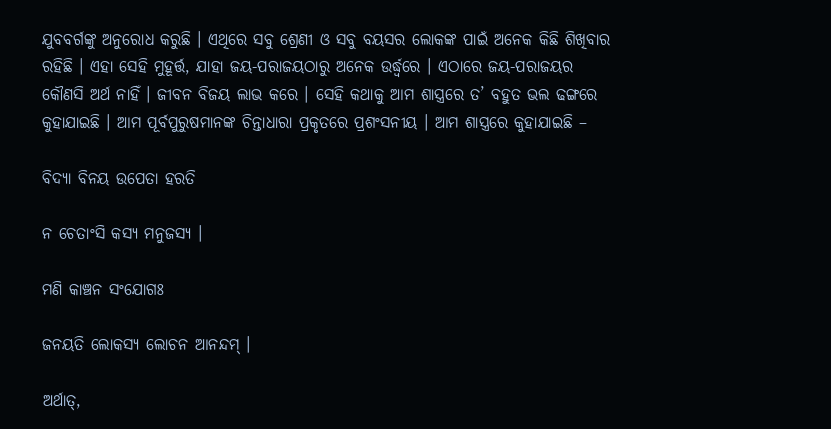ଯୁବବର୍ଗଙ୍କୁ ଅନୁରୋଧ କରୁଛି । ଏଥିରେ ସବୁ ଶ୍ରେଣୀ ଓ ସବୁ ବୟସର ଲୋକଙ୍କ ପାଇଁ ଅନେକ କିଛି ଶିଖିବାର ରହିଛି । ଏହା ସେହି ମୁହୂର୍ତ୍ତ, ଯାହା ଜୟ-ପରାଜୟଠାରୁ ଅନେକ ଉର୍ଦ୍ଧ୍ଵରେ । ଏଠାରେ ଜୟ-ପରାଜୟର କୌଣସି ଅର୍ଥ ନାହିଁ । ଜୀବନ ବିଜୟ ଲାଭ କରେ । ସେହି କଥାକୁ ଆମ ଶାସ୍ତ୍ରରେ ତ’ ବହୁତ ଭଲ ଢଙ୍ଗରେ କୁହାଯାଇଛି । ଆମ ପୂର୍ବପୁରୁଷମାନଙ୍କ ଚିନ୍ତାଧାରା ପ୍ରକୃତରେ ପ୍ରଶଂସନୀୟ । ଆମ ଶାସ୍ତ୍ରରେ କୁହାଯାଇଛି –

ବିଦ୍ୟା ବିନୟ ଉପେତା ହରତି

ନ ଚେତାଂସି କସ୍ୟ ମନୁଜସ୍ୟ ।

ମଣି କାଞ୍ଚନ ସଂଯୋଗଃ

ଜନୟତି ଲୋକସ୍ୟ ଲୋଚନ ଆନନ୍ଦମ୍ ।

ଅର୍ଥାତ୍,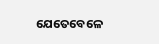ଯେତେବେଳେ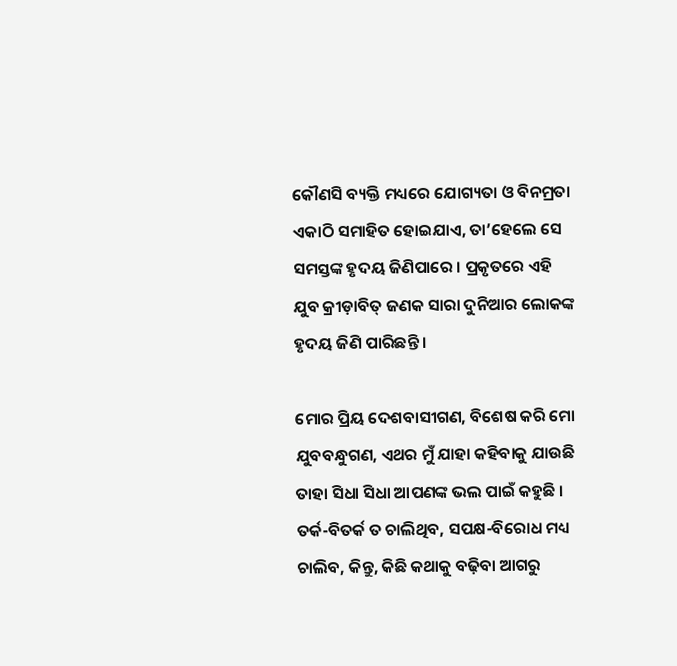କୌଣସି ବ୍ୟକ୍ତି ମଧ୍ୟରେ ଯୋଗ୍ୟତା ଓ ବିନମ୍ରତା ଏକାଠି ସମାହିତ ହୋଇଯାଏ, ତା’ହେଲେ ସେ ସମସ୍ତଙ୍କ ହୃଦୟ ଜିଣିପାରେ । ପ୍ରକୃତରେ ଏହି ଯୁବ କ୍ରୀଡ଼ାବିତ୍ ଜଣକ ସାରା ଦୁନିଆର ଲୋକଙ୍କ ହୃଦୟ ଜିଣି ପାରିଛନ୍ତି ।

ମୋର ପ୍ରିୟ ଦେଶବାସୀଗଣ, ବିଶେଷ କରି ମୋ ଯୁବବନ୍ଧୁଗଣ, ଏଥର ମୁଁ ଯାହା କହିବାକୁ ଯାଉଛି ତାହା ସିଧା ସିଧା ଆପଣଙ୍କ ଭଲ ପାଇଁ କହୁଛି । ତର୍କ-ବିତର୍କ ତ ଚାଲିଥିବ, ସପକ୍ଷ-ବିରୋଧ ମଧ୍ୟ ଚାଲିବ, କିନ୍ତୁ, କିଛି କଥାକୁ ବଢ଼ିବା ଆଗରୁ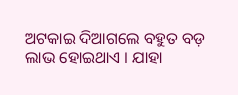ଅଟକାଇ ଦିଆଗଲେ ବହୁତ ବଡ଼ ଲାଭ ହୋଇଥାଏ । ଯାହା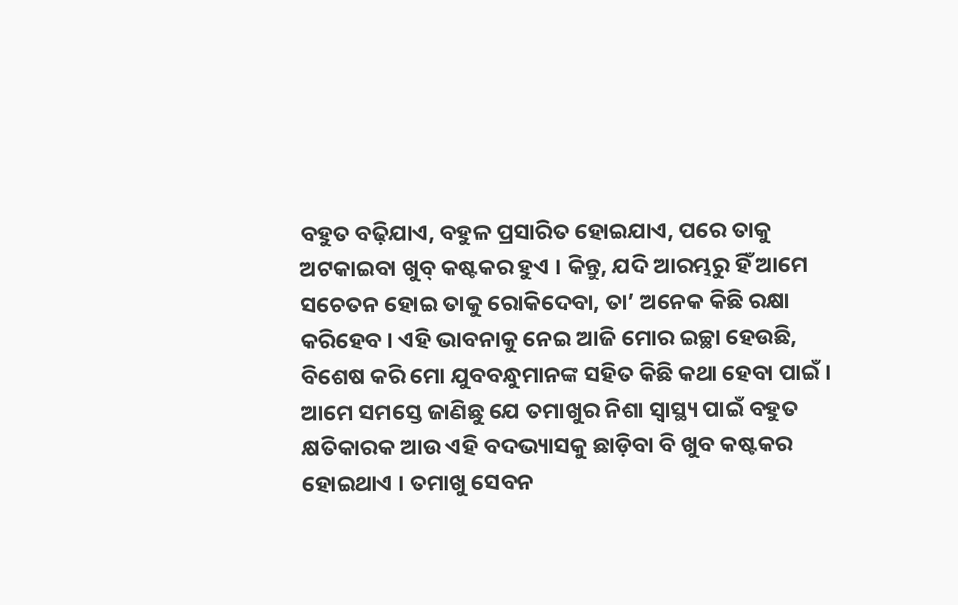ବହୁତ ବଢ଼ିଯାଏ, ବହୁଳ ପ୍ରସାରିତ ହୋଇଯାଏ, ପରେ ତାକୁ ଅଟକାଇବା ଖୁବ୍ କଷ୍ଟକର ହୁଏ । କିନ୍ତୁ, ଯଦି ଆରମ୍ଭରୁ ହିଁ ଆମେ ସଚେତନ ହୋଇ ତାକୁ ରୋକିଦେବା, ତା’ ଅନେକ କିଛି ରକ୍ଷା କରିହେବ । ଏହି ଭାବନାକୁ ନେଇ ଆଜି ମୋର ଇଚ୍ଛା ହେଉଛି, ବିଶେଷ କରି ମୋ ଯୁବବନ୍ଧୁମାନଙ୍କ ସହିତ କିଛି କଥା ହେବା ପାଇଁ । ଆମେ ସମସ୍ତେ ଜାଣିଛୁ ଯେ ତମାଖୁର ନିଶା ସ୍ୱାସ୍ଥ୍ୟ ପାଇଁ ବହୁତ କ୍ଷତିକାରକ ଆଉ ଏହି ବଦଭ୍ୟାସକୁ ଛାଡ଼ିବା ବି ଖୁବ କଷ୍ଟକର ହୋଇଥାଏ । ତମାଖୁ ସେବନ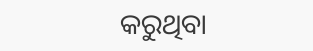କରୁଥିବା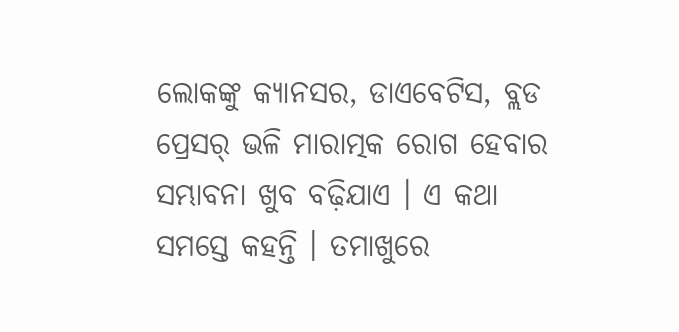ଲୋକଙ୍କୁ କ୍ୟାନସର, ଡାଏବେଟିସ, ବ୍ଲଡ ପ୍ରେସର୍ ଭଳି ମାରାତ୍ମକ ରୋଗ ହେବାର ସମ୍ଭାବନା ଖୁବ ବଢ଼ିଯାଏ । ଏ କଥା ସମସ୍ତେ କହନ୍ତି । ତମାଖୁରେ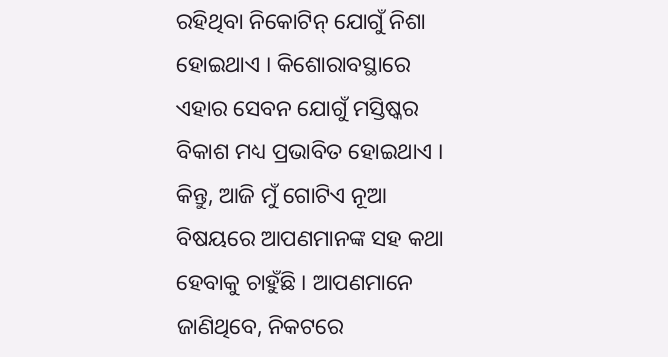ରହିଥିବା ନିକୋଟିନ୍ ଯୋଗୁଁ ନିଶା ହୋଇଥାଏ । କିଶୋରାବସ୍ଥାରେ ଏହାର ସେବନ ଯୋଗୁଁ ମସ୍ତିଷ୍କର ବିକାଶ ମଧ୍ୟ ପ୍ରଭାବିତ ହୋଇଥାଏ । କିନ୍ତୁ, ଆଜି ମୁଁ ଗୋଟିଏ ନୂଆ ବିଷୟରେ ଆପଣମାନଙ୍କ ସହ କଥା ହେବାକୁ ଚାହୁଁଛି । ଆପଣମାନେ ଜାଣିଥିବେ, ନିକଟରେ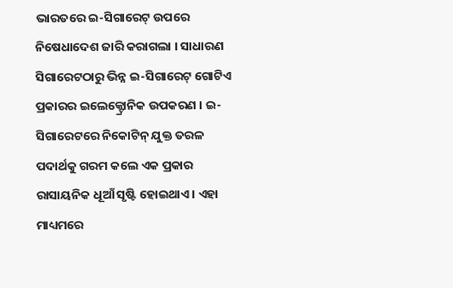ଭାରତରେ ଇ-ସିଗାରେଟ୍ ଉପରେ ନିଷେଧାଦେଶ ଜାରି କରାଗଲା । ସାଧାରଣ ସିଗାରେଟଠାରୁ ଭିନ୍ନ ଇ-ସିଗାରେଟ୍ ଗୋଟିଏ ପ୍ରକାରର ଇଲେକ୍ଟ୍ରୋନିକ ଉପକରଣ । ଇ-ସିଗାରେଟରେ ନିକୋଟିନ୍ ଯୁକ୍ତ ତରଳ ପଦାର୍ଥକୁ ଗରମ କଲେ ଏକ ପ୍ରକାର ରାସାୟନିକ ଧୂଆଁ ସୃଷ୍ଟି ହୋଇଥାଏ । ଏହା ମାଧ୍ୟମରେ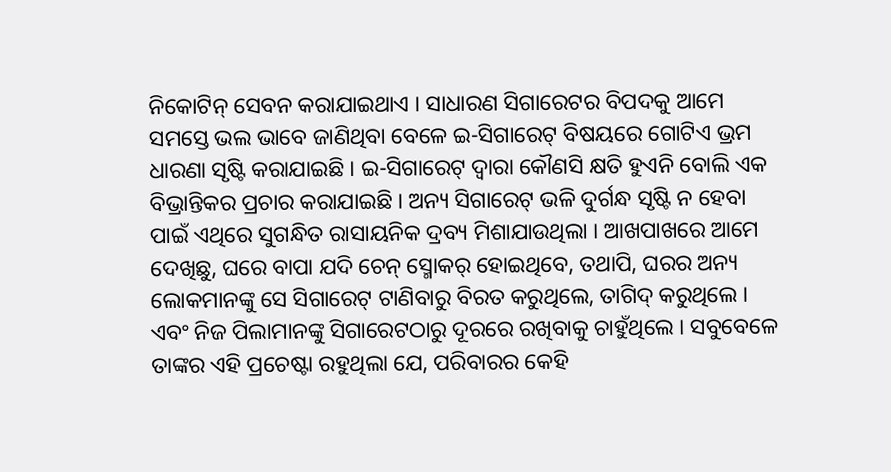ନିକୋଟିନ୍ ସେବନ କରାଯାଇଥାଏ । ସାଧାରଣ ସିଗାରେଟର ବିପଦକୁ ଆମେ ସମସ୍ତେ ଭଲ ଭାବେ ଜାଣିଥିବା ବେଳେ ଇ-ସିଗାରେଟ୍ ବିଷୟରେ ଗୋଟିଏ ଭ୍ରମ ଧାରଣା ସୃଷ୍ଟି କରାଯାଇଛି । ଇ-ସିଗାରେଟ୍ ଦ୍ୱାରା କୌଣସି କ୍ଷତି ହୁଏନି ବୋଲି ଏକ ବିଭ୍ରାନ୍ତିକର ପ୍ରଚାର କରାଯାଇଛି । ଅନ୍ୟ ସିଗାରେଟ୍ ଭଳି ଦୁର୍ଗନ୍ଧ ସୃଷ୍ଟି ନ ହେବା ପାଇଁ ଏଥିରେ ସୁଗନ୍ଧିତ ରାସାୟନିକ ଦ୍ରବ୍ୟ ମିଶାଯାଉଥିଲା । ଆଖପାଖରେ ଆମେ ଦେଖିଛୁ, ଘରେ ବାପା ଯଦି ଚେନ୍ ସ୍ମୋକର୍ ହୋଇଥିବେ, ତଥାପି, ଘରର ଅନ୍ୟ ଲୋକମାନଙ୍କୁ ସେ ସିଗାରେଟ୍ ଟାଣିବାରୁ ବିରତ କରୁଥିଲେ, ତାଗିଦ୍ କରୁଥିଲେ । ଏବଂ ନିଜ ପିଲାମାନଙ୍କୁ ସିଗାରେଟଠାରୁ ଦୂରରେ ରଖିବାକୁ ଚାହୁଁଥିଲେ । ସବୁବେଳେ ତାଙ୍କର ଏହି ପ୍ରଚେଷ୍ଟା ରହୁଥିଲା ଯେ, ପରିବାରର କେହି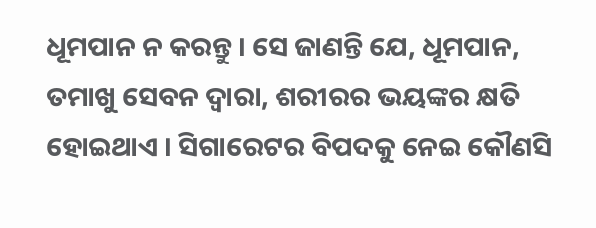ଧୂମପାନ ନ କରନ୍ତୁ । ସେ ଜାଣନ୍ତି ଯେ, ଧୂମପାନ, ତମାଖୁ ସେବନ ଦ୍ୱାରା, ଶରୀରର ଭୟଙ୍କର କ୍ଷତି ହୋଇଥାଏ । ସିଗାରେଟର ବିପଦକୁ ନେଇ କୌଣସି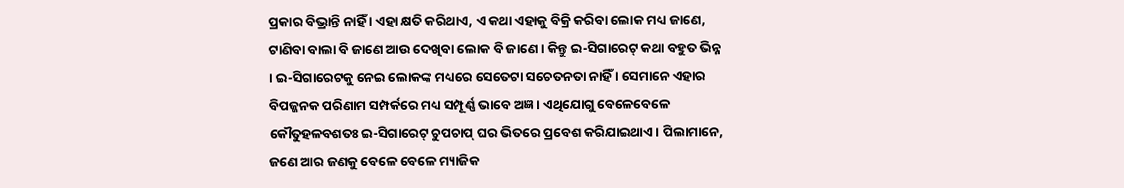ପ୍ରକାର ବିଭ୍ରାନ୍ତି ନାହିଁ । ଏହା କ୍ଷତି କରିଥାଏ, ଏ କଥା ଏହାକୁ ବିକ୍ରି କରିବା ଲୋକ ମଧ୍ୟ ଜାଣେ, ଟାଣିବା ବାଲା ବି ଜାଣେ ଆଉ ଦେଖିବା ଲୋକ ବି ଜାଣେ । କିନ୍ତୁ ଇ-ସିଗାରେଟ୍ କଥା ବହୁତ ଭିନ୍ନ । ଇ-ସିଗାରେଟକୁ ନେଇ ଲୋକଙ୍କ ମଧ୍ୟରେ ସେତେଟା ସଚେତନତା ନାହିଁ । ସେମାନେ ଏହାର ବିପଜ୍ଜନକ ପରିଣାମ ସମ୍ପର୍କରେ ମଧ୍ୟ ସମ୍ପୂର୍ଣ୍ଣ ଭାବେ ଅଜ୍ଞ । ଏଥିଯୋଗୁ ବେଳେବେଳେ କୌତୁହଳବଶତଃ ଇ-ସିଗାରେଟ୍ ଚୁପଚାପ୍ ଘର ଭିତରେ ପ୍ରବେଶ କରିଯାଇଥାଏ । ପିଲାମାନେ, ଜଣେ ଆର ଜଣକୁ ବେଳେ ବେଳେ ମ୍ୟାଜିକ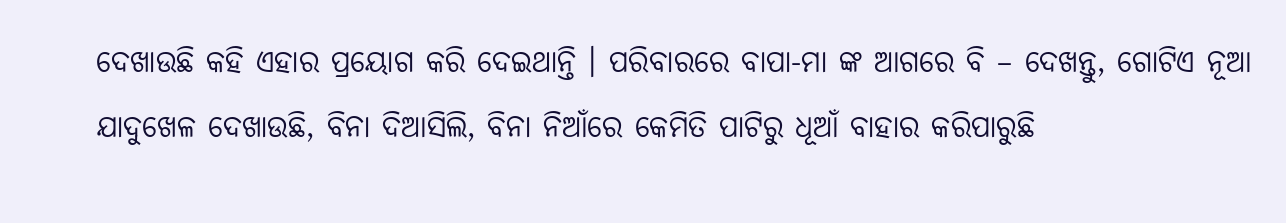ଦେଖାଉଛି କହି ଏହାର ପ୍ରୟୋଗ କରି ଦେଇଥାନ୍ତି । ପରିବାରରେ ବାପା-ମା ଙ୍କ ଆଗରେ ବି – ଦେଖନ୍ତୁ, ଗୋଟିଏ ନୂଆ ଯାଦୁଖେଳ ଦେଖାଉଛି, ବିନା ଦିଆସିଲି, ବିନା ନିଆଁରେ କେମିତି ପାଟିରୁ ଧୂଆଁ ବାହାର କରିପାରୁଛି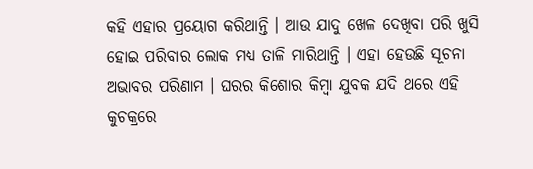କହି ଏହାର ପ୍ରୟୋଗ କରିଥାନ୍ତି । ଆଉ ଯାଦୁ ଖେଳ ଦେଖିବା ପରି ଖୁସି ହୋଇ ପରିବାର ଲୋକ ମଧ୍ୟ ତାଳି ମାରିଥାନ୍ତି । ଏହା ହେଉଛି ସୂଚନା ଅଭାବର ପରିଣାମ । ଘରର କିଶୋର କିମ୍ବା ଯୁବକ ଯଦି ଥରେ ଏହି କୁଚକ୍ରରେ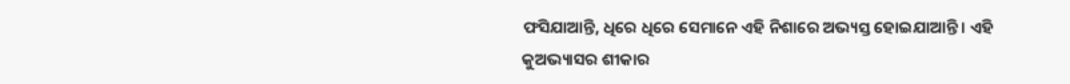ଫସିଯାଆନ୍ତି, ଧିରେ ଧିରେ ସେମାନେ ଏହି ନିଶାରେ ଅଭ୍ୟସ୍ତ ହୋଇଯାଆନ୍ତି । ଏହି କୁଅଭ୍ୟାସର ଶୀକାର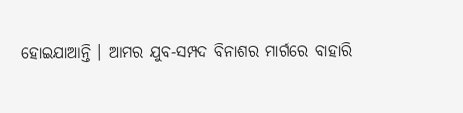ହୋଇଯାଆନ୍ତି । ଆମର ଯୁବ-ସମ୍ପଦ ବିନାଶର ମାର୍ଗରେ ବାହାରି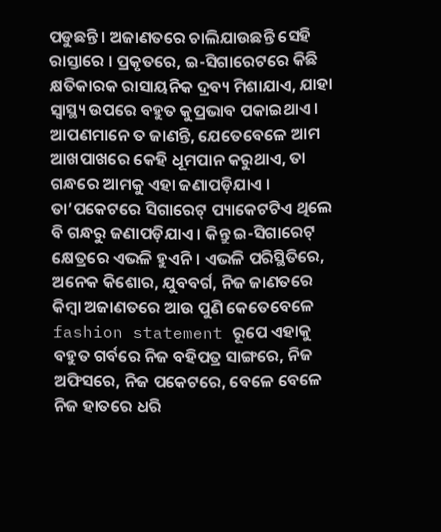ପଡୁଛନ୍ତି । ଅଜାଣତରେ ଚାଲିଯାଉଛନ୍ତି ସେହି ରାସ୍ତାରେ । ପ୍ରକୃତରେ, ଇ-ସିଗାରେଟରେ କିଛି କ୍ଷତିକାରକ ରାସାୟନିକ ଦ୍ରବ୍ୟ ମିଶାଯାଏ, ଯାହା ସ୍ୱାସ୍ଥ୍ୟ ଉପରେ ବହୁତ କୁପ୍ରଭାବ ପକାଇଥାଏ । ଆପଣମାନେ ତ ଜାଣନ୍ତି, ଯେତେବେଳେ ଆମ ଆଖପାଖରେ କେହି ଧୂମପାନ କରୁଥାଏ, ତା ଗନ୍ଧରେ ଆମକୁ ଏହା ଜଣାପଡ଼ିଯାଏ । ତା’ପକେଟରେ ସିଗାରେଟ୍ ପ୍ୟାକେଟଟିଏ ଥିଲେ ବି ଗନ୍ଧରୁ ଜଣାପଡ଼ିଯାଏ । କିନ୍ତୁ ଇ-ସିଗାରେଟ୍ କ୍ଷେତ୍ରରେ ଏଭଳି ହୁଏନି । ଏଭଳି ପରିସ୍ଥିତିରେ, ଅନେକ କିଶୋର, ଯୁବବର୍ଗ, ନିଜ ଜାଣତରେ କିମ୍ବା ଅଜାଣତରେ ଆଉ ପୁଣି କେତେବେଳେ fashion statement ରୂପେ ଏହାକୁ ବହୁତ ଗର୍ବରେ ନିଜ ବହିପତ୍ର ସାଙ୍ଗରେ, ନିଜ ଅଫିସରେ, ନିଜ ପକେଟରେ, ବେଳେ ବେଳେ ନିଜ ହାତରେ ଧରି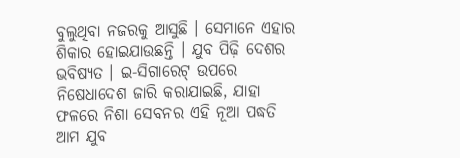ବୁଲୁଥିବା ନଜରକୁ ଆସୁଛି । ସେମାନେ ଏହାର ଶିକାର ହୋଇଯାଉଛନ୍ତି । ଯୁବ ପିଢ଼ି ଦେଶର ଭବିଷ୍ୟତ । ଇ-ସିଗାରେଟ୍ ଉପରେ ନିଷେଧାଦେଶ ଜାରି କରାଯାଇଛି, ଯାହା ଫଳରେ ନିଶା ସେବନର ଏହି ନୂଆ ପଦ୍ଧତି ଆମ ଯୁବ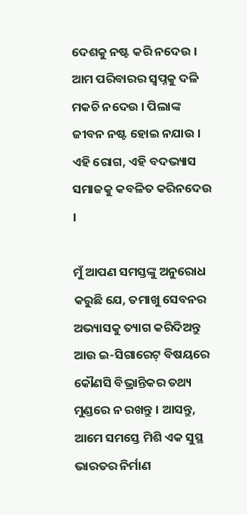ଦେଶକୁ ନଷ୍ଟ କରି ନଦେଉ । ଆମ ପରିବାରର ସ୍ୱପ୍ନକୁ ଦଳି ମକଚି ନଦେଉ । ପିଲାଙ୍କ ଜୀବନ ନଷ୍ଟ ହୋଇ ନଯାଉ । ଏହି ରୋଗ, ଏହି ବଦଭ୍ୟାସ ସମାଜକୁ କବଳିତ କରିନଦେଉ ।

ମୁଁ ଆପଣ ସମସ୍ତଙ୍କୁ ଅନୁରୋଧ କରୁଛି ଯେ, ତମାଖୁ ସେବନର ଅଭ୍ୟାସକୁ ତ୍ୟାଗ କରିଦିଅନ୍ତୁ ଆଉ ଇ-ସିଗାରେଟ୍ ବିଷୟରେ କୌଣସି ବିଭ୍ରାନ୍ତିକର ତଥ୍ୟ ମୁଣ୍ଡରେ ନ ରଖନ୍ତୁ । ଆସନ୍ତୁ, ଆମେ ସମସ୍ତେ ମିଶି ଏକ ସୁସ୍ଥ ଭାରତର ନିର୍ମାଣ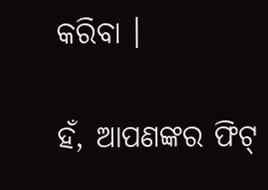କରିବା ।

ହଁ, ଆପଣଙ୍କର ଫିଟ୍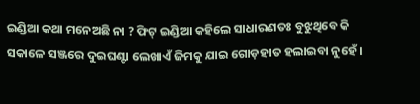ଇଣ୍ଡିଆ କଥା ମନେଅଛି ନା ? ଫିଟ୍ ଇଣ୍ଡିଆ କହିଲେ ସାଧାରଣତଃ ବୁଝୁଥିବେ କି ସକାଳେ ସଞ୍ଜରେ ଦୁଇଘଣ୍ଟା ଲେଖାଏଁ ଜିମକୁ ଯାଇ ଗୋଡ଼ହାତ ହଲାଇବା ନୁହେଁ ।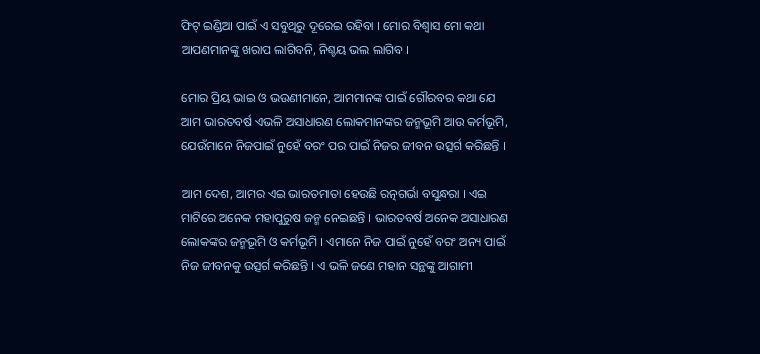ଫିଟ୍ ଇଣ୍ଡିଆ ପାଇଁ ଏ ସବୁଥିରୁ ଦୂରେଇ ରହିବା । ମୋର ବିଶ୍ୱାସ ମୋ କଥା ଆପଣମାନଙ୍କୁ ଖରାପ ଲାଗିବନି, ନିଶ୍ଚୟ ଭଲ ଲାଗିବ ।

ମୋର ପ୍ରିୟ ଭାଇ ଓ ଭଉଣୀମାନେ, ଆମମାନଙ୍କ ପାଇଁ ଗୌରବର କଥା ଯେ ଆମ ଭାରତବର୍ଷ ଏଭଳି ଅସାଧାରଣ ଲୋକମାନଙ୍କର ଜନ୍ମଭୂମି ଆଉ କର୍ମଭୂମି, ଯେଉଁମାନେ ନିଜପାଇଁ ନୁହେଁ ବରଂ ପର ପାଇଁ ନିଜର ଜୀବନ ଉତ୍ସର୍ଗ କରିଛନ୍ତି ।

ଆମ ଦେଶ, ଆମର ଏଇ ଭାରତମାତା ହେଉଛି ରତ୍ନଗର୍ଭା ବସୁନ୍ଧରା । ଏଇ ମାଟିରେ ଅନେକ ମହାପୁରୁଷ ଜନ୍ମ ନେଇଛନ୍ତି । ଭାରତବର୍ଷ ଅନେକ ଅସାଧାରଣ ଲୋକଙ୍କର ଜନ୍ମଭୂମି ଓ କର୍ମଭୂମି । ଏମାନେ ନିଜ ପାଇଁ ନୁହେଁ ବରଂ ଅନ୍ୟ ପାଇଁ ନିଜ ଜୀବନକୁ ଉତ୍ସର୍ଗ କରିଛନ୍ତି । ଏ ଭଳି ଜଣେ ମହାନ ସନ୍ଥଙ୍କୁ ଆଗାମୀ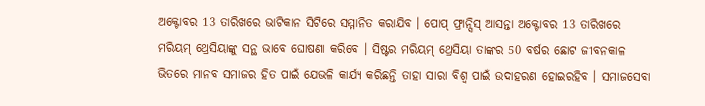ଅକ୍ଟୋବର 13 ତାରିଖରେ ଭାଟିକାନ ସିଟିରେ ସମ୍ମାନିତ କରାଯିବ । ପୋପ୍ ଫ୍ରାନ୍ସିସ୍ ଆସନ୍ତା ଅକ୍ଟୋବର 13 ତାରିଖରେ ମରିୟମ୍ ଥ୍ରେସିୟାଙ୍କୁ ସନ୍ଥ ଭାବେ ଘୋଷଣା କରିବେ । ସିଷ୍ଟର ମରିୟମ୍ ଥ୍ରେସିୟା ତାଙ୍କର 50 ବର୍ଷର ଛୋଟ ଜୀବନକାଳ ଭିତରେ ମାନବ ସମାଜର ହିତ ପାଇଁ ଯେଭଳି କାର୍ଯ୍ୟ କରିଛନ୍ତି ତାହା ସାରା ବିଶ୍ୱ ପାଇଁ ଉଦାହରଣ ହୋଇରହିବ । ସମାଜସେବା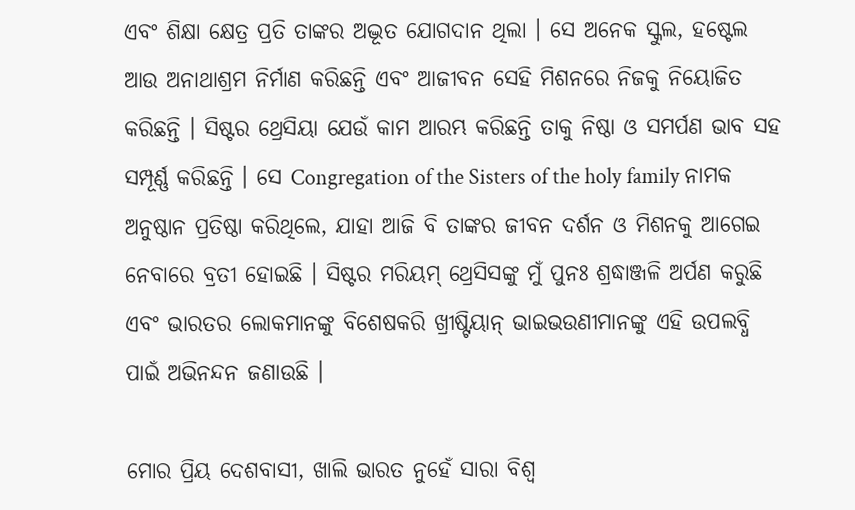ଏବଂ ଶିକ୍ଷା କ୍ଷେତ୍ର ପ୍ରତି ତାଙ୍କର ଅଦ୍ଭୂତ ଯୋଗଦାନ ଥିଲା । ସେ ଅନେକ ସ୍କୁଲ, ହଷ୍ଟେଲ ଆଉ ଅନାଥାଶ୍ରମ ନିର୍ମାଣ କରିଛନ୍ତି ଏବଂ ଆଜୀବନ ସେହି ମିଶନରେ ନିଜକୁ ନିୟୋଜିତ କରିଛନ୍ତି । ସିଷ୍ଟର ଥ୍ରେସିୟା ଯେଉଁ କାମ ଆରମ୍ଭ କରିଛନ୍ତି ତାକୁ ନିଷ୍ଠା ଓ ସମର୍ପଣ ଭାବ ସହ ସମ୍ପୂର୍ଣ୍ଣ କରିଛନ୍ତି । ସେ Congregation of the Sisters of the holy family ନାମକ ଅନୁଷ୍ଠାନ ପ୍ରତିଷ୍ଠା କରିଥିଲେ, ଯାହା ଆଜି ବି ତାଙ୍କର ଜୀବନ ଦର୍ଶନ ଓ ମିଶନକୁ ଆଗେଇ ନେବାରେ ବ୍ରତୀ ହୋଇଛି । ସିଷ୍ଟର ମରିୟମ୍ ଥ୍ରେସିସଙ୍କୁ ମୁଁ ପୁନଃ ଶ୍ରଦ୍ଧାଞ୍ଜଳି ଅର୍ପଣ କରୁଛି ଏବଂ ଭାରତର ଲୋକମାନଙ୍କୁ ବିଶେଷକରି ଖ୍ରୀଷ୍ଟିୟାନ୍ ଭାଇଭଉଣୀମାନଙ୍କୁ ଏହି ଉପଲବ୍ଧି ପାଇଁ ଅଭିନନ୍ଦନ ଜଣାଉଛି ।

ମୋର ପ୍ରିୟ ଦେଶବାସୀ, ଖାଲି ଭାରତ ନୁହେଁ ସାରା ବିଶ୍ୱ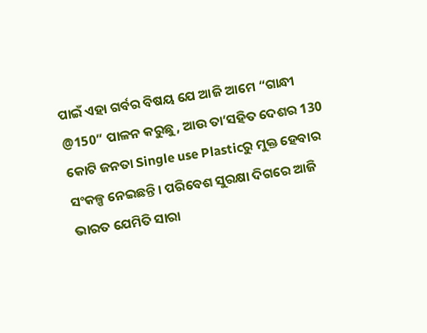ପାଇଁ ଏହା ଗର୍ବର ବିଷୟ ଯେ ଆଜି ଆମେ “ଗାନ୍ଧୀ @150” ପାଳନ କରୁଛୁ, ଆଉ ତା’ସହିତ ଦେଶର 130 କୋଟି ଜନତା Single use Plasticରୁ ମୁକ୍ତ ହେବାର ସଂକଳ୍ପ ନେଇଛନ୍ତି । ପରିବେଶ ସୁରକ୍ଷା ଦିଗରେ ଆଜି ଭାରତ ଯେମିତି ସାରା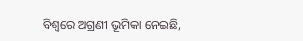ବିଶ୍ୱରେ ଅଗ୍ରଣୀ ଭୂମିକା ନେଇଛି,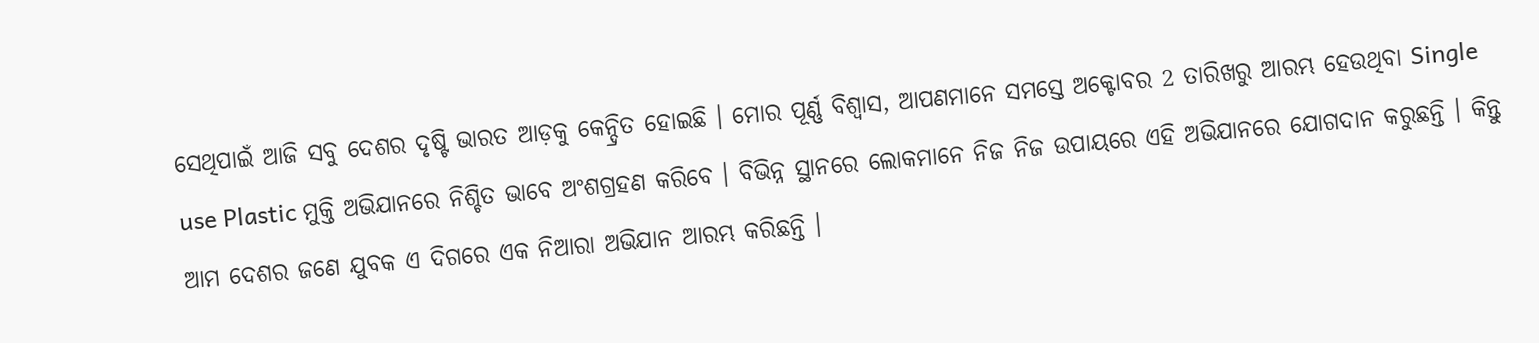ସେଥିପାଇଁ ଆଜି ସବୁ ଦେଶର ଦୃଷ୍ଟି ଭାରତ ଆଡ଼କୁ କେନ୍ଦ୍ରିତ ହୋଇଛି । ମୋର ପୂର୍ଣ୍ଣ ବିଶ୍ୱାସ, ଆପଣମାନେ ସମସ୍ତେ ଅକ୍ଟୋବର 2 ତାରିଖରୁ ଆରମ୍ଭ ହେଉଥିବା Single use Plastic ମୁକ୍ତି ଅଭିଯାନରେ ନିଶ୍ଚିତ ଭାବେ ଅଂଶଗ୍ରହଣ କରିବେ । ବିଭିନ୍ନ ସ୍ଥାନରେ ଲୋକମାନେ ନିଜ ନିଜ ଉପାୟରେ ଏହି ଅଭିଯାନରେ ଯୋଗଦାନ କରୁଛନ୍ତି । କିନ୍ତୁ ଆମ ଦେଶର ଜଣେ ଯୁବକ ଏ ଦିଗରେ ଏକ ନିଆରା ଅଭିଯାନ ଆରମ୍ଭ କରିଛନ୍ତି ।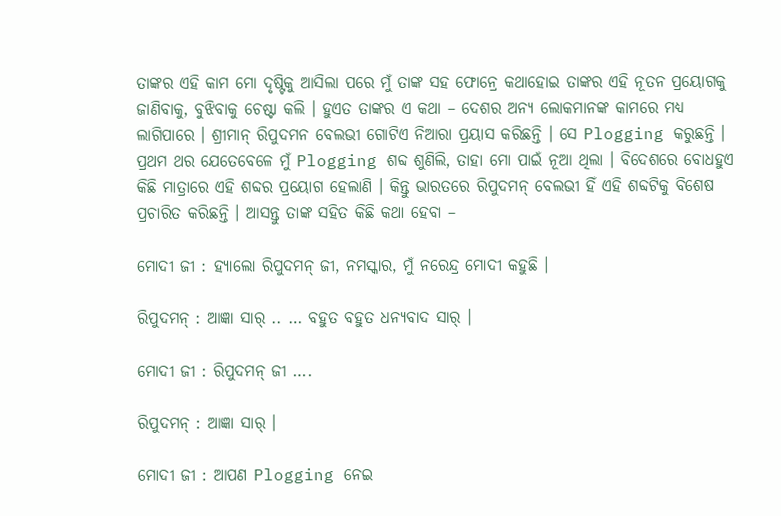ତାଙ୍କର ଏହି କାମ ମୋ ଦୃଷ୍ଟିକୁ ଆସିଲା ପରେ ମୁଁ ତାଙ୍କ ସହ ଫୋନ୍ରେ କଥାହୋଇ ତାଙ୍କର ଏହି ନୂତନ ପ୍ରୟୋଗକୁ ଜାଣିବାକୁ, ବୁଝିବାକୁ ଚେଷ୍ଟା କଲି । ହୁଏତ ତାଙ୍କର ଏ କଥା – ଦେଶର ଅନ୍ୟ ଲୋକମାନଙ୍କ କାମରେ ମଧ୍ୟ ଲାଗିପାରେ । ଶ୍ରୀମାନ୍ ରିପୁଦମନ ବେଲଭୀ ଗୋଟିଏ ନିଆରା ପ୍ରୟାସ କରିଛନ୍ତି । ସେ Plogging କରୁଛନ୍ତି । ପ୍ରଥମ ଥର ଯେତେବେଳେ ମୁଁ Plogging ଶବ୍ଦ ଶୁଣିଲି, ତାହା ମୋ ପାଇଁ ନୂଆ ଥିଲା । ବିଦେଶରେ ବୋଧହୁଏ କିଛି ମାତ୍ରାରେ ଏହି ଶବ୍ଦର ପ୍ରୟୋଗ ହେଲାଣି । କିନ୍ତୁ ଭାରତରେ ରିପୁଦମନ୍ ବେଲଭୀ ହିଁ ଏହି ଶବ୍ଦଟିକୁ ବିଶେଷ ପ୍ରଚାରିତ କରିଛନ୍ତି । ଆସନ୍ତୁ ତାଙ୍କ ସହିତ କିଛି କଥା ହେବା –

ମୋଦୀ ଜୀ : ହ୍ୟାଲୋ ରିପୁଦମନ୍ ଜୀ, ନମସ୍କାର, ମୁଁ ନରେନ୍ଦ୍ର ମୋଦୀ କହୁଛି ।

ରିପୁଦମନ୍ : ଆଜ୍ଞା ସାର୍ .. … ବହୁତ ବହୁତ ଧନ୍ୟବାଦ ସାର୍ ।

ମୋଦୀ ଜୀ : ରିପୁଦମନ୍ ଜୀ ….

ରିପୁଦମନ୍ : ଆଜ୍ଞା ସାର୍ ।

ମୋଦୀ ଜୀ : ଆପଣ Plogging ନେଇ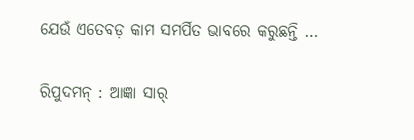ଯେଉଁ ଏତେବଡ଼ କାମ ସମର୍ପିତ ଭାବରେ କରୁଛନ୍ତି …

ରିପୁଦମନ୍ : ଆଜ୍ଞା ସାର୍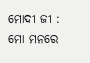ମୋଦୀ ଜୀ : ମୋ ମନରେ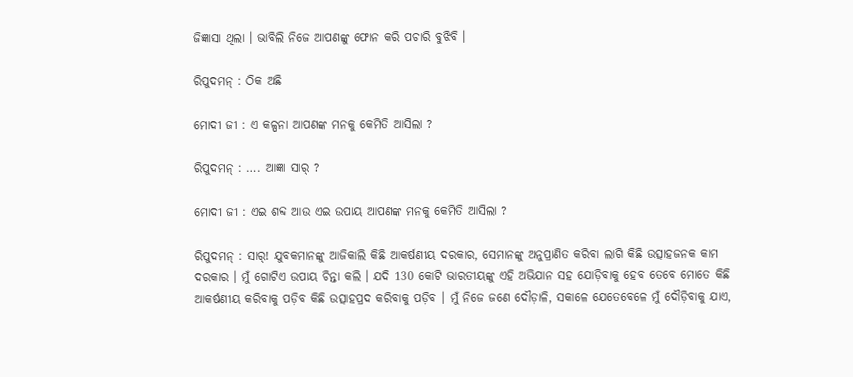ଜିଜ୍ଞାସା ଥିଲା । ଭାବିଲି ନିଜେ ଆପଣଙ୍କୁ ଫୋନ କରି ପଚାରି ବୁଝିବି ।

ରିପୁଦମନ୍ : ଠିକ ଅଛି

ମୋଦୀ ଜୀ : ଏ କଳ୍ପନା ଆପଣଙ୍କ ମନକୁ କେମିତି ଆସିଲା ?

ରିପୁଦମନ୍ : …. ଆଜ୍ଞା ସାର୍ ?

ମୋଦୀ ଜୀ : ଏଇ ଶବ୍ଦ ଆଉ ଏଇ ଉପାୟ ଆପଣଙ୍କ ମନକୁ କେମିତି ଆସିଲା ?

ରିପୁଦମନ୍ : ସାର୍! ଯୁବକମାନଙ୍କୁ ଆଜିକାଲି କିଛି ଆକର୍ଷଣୀୟ ଦରକାର, ସେମାନଙ୍କୁ ଅନୁପ୍ରାଣିତ କରିବା ଲାଗି କିଛି ଉତ୍ସାହଜନକ କାମ ଦରକାର । ମୁଁ ଗୋଟିଏ ଉପାୟ ଚିନ୍ତା କଲି । ଯଦି 130 କୋଟି ଭାରତୀୟଙ୍କୁ ଏହି ଅଭିଯାନ ସହ ଯୋଡ଼ିବାକୁ ହେବ ତେବେ ମୋତେ କିଛି ଆକର୍ଷଣୀୟ କରିବାକୁ ପଡ଼ିବ କିଛି ଉତ୍ସାହପ୍ରଦ କରିବାକୁ ପଡ଼ିବ । ମୁଁ ନିଜେ ଜଣେ ଦୌଡ଼ାଳି, ସକାଳେ ଯେତେବେଳେ ମୁଁ ଦୌଡ଼ିବାକୁ ଯାଏ,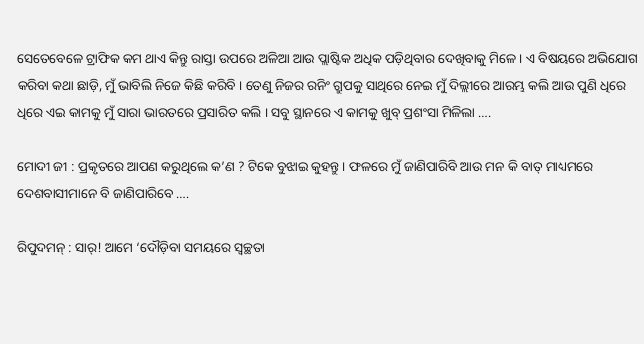ସେତେବେଳେ ଟ୍ରାଫିକ କମ ଥାଏ କିନ୍ତୁ ରାସ୍ତା ଉପରେ ଅଳିଆ ଆଉ ପ୍ଲାଷ୍ଟିକ ଅଧିକ ପଡ଼ିଥିବାର ଦେଖିବାକୁ ମିଳେ । ଏ ବିଷୟରେ ଅଭିଯୋଗ କରିବା କଥା ଛାଡ଼ି, ମୁଁ ଭାବିଲି ନିଜେ କିଛି କରିବି । ତେଣୁ ନିଜର ରନିଂ ଗ୍ରୁପକୁ ସାଥିରେ ନେଇ ମୁଁ ଦିଲ୍ଲୀରେ ଆରମ୍ଭ କଲି ଆଉ ପୁଣି ଧିରେ ଧିରେ ଏଇ କାମକୁ ମୁଁ ସାରା ଭାରତରେ ପ୍ରସାରିତ କଲି । ସବୁ ସ୍ଥାନରେ ଏ କାମକୁ ଖୁବ୍ ପ୍ରଶଂସା ମିଳିଲା ….

ମୋଦୀ ଜୀ : ପ୍ରକୃତରେ ଆପଣ କରୁଥିଲେ କ’ଣ ? ଟିକେ ବୁଝାଇ କୁହନ୍ତୁ । ଫଳରେ ମୁଁ ଜାଣିପାରିବି ଆଉ ମନ କି ବାତ୍ ମାଧ୍ୟମରେ ଦେଶବାସୀମାନେ ବି ଜାଣିପାରିବେ ….

ରିପୁଦମନ୍ : ସାର୍! ଆମେ ‘ଦୌଡ଼ିବା ସମୟରେ ସ୍ୱଚ୍ଛତା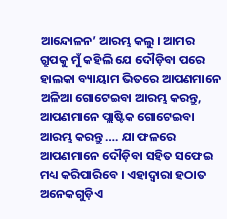ଆନ୍ଦୋଳନ’ ଆରମ୍ଭ କଲୁ । ଆମର ଗ୍ରୁପକୁ ମୁଁ କହିଲି ଯେ ଦୌଡ଼ିବା ପରେ ହାଲକା ବ୍ୟାୟାମ ଭିତରେ ଆପଣମାନେ ଅଳିଆ ଗୋଟେଇବା ଆରମ୍ଭ କରନ୍ତୁ, ଆପଣମାନେ ପ୍ଲାଷ୍ଟିକ ଗୋଟେଇବା ଆରମ୍ଭ କରନ୍ତୁ …. ଯା ଫଳରେ ଆପଣମାନେ ଦୌଡ଼ିବା ସହିତ ସଫେଇ ମଧ୍ୟ କରିପାରିବେ । ଏହାଦ୍ୱାରା ହଠାତ ଅନେକଗୁଡ଼ିଏ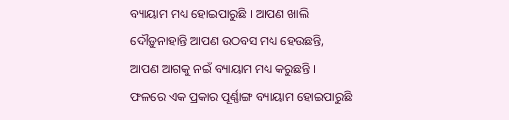ବ୍ୟାୟାମ ମଧ୍ୟ ହୋଇପାରୁଛି । ଆପଣ ଖାଲି ଦୌଡ଼ୁନାହାନ୍ତି ଆପଣ ଉଠବସ ମଧ୍ୟ ହେଉଛନ୍ତି, ଆପଣ ଆଗକୁ ନଇଁ ବ୍ୟାୟାମ ମଧ୍ୟ କରୁଛନ୍ତି । ଫଳରେ ଏକ ପ୍ରକାର ପୂର୍ଣ୍ଣାଙ୍ଗ ବ୍ୟାୟାମ ହୋଇପାରୁଛି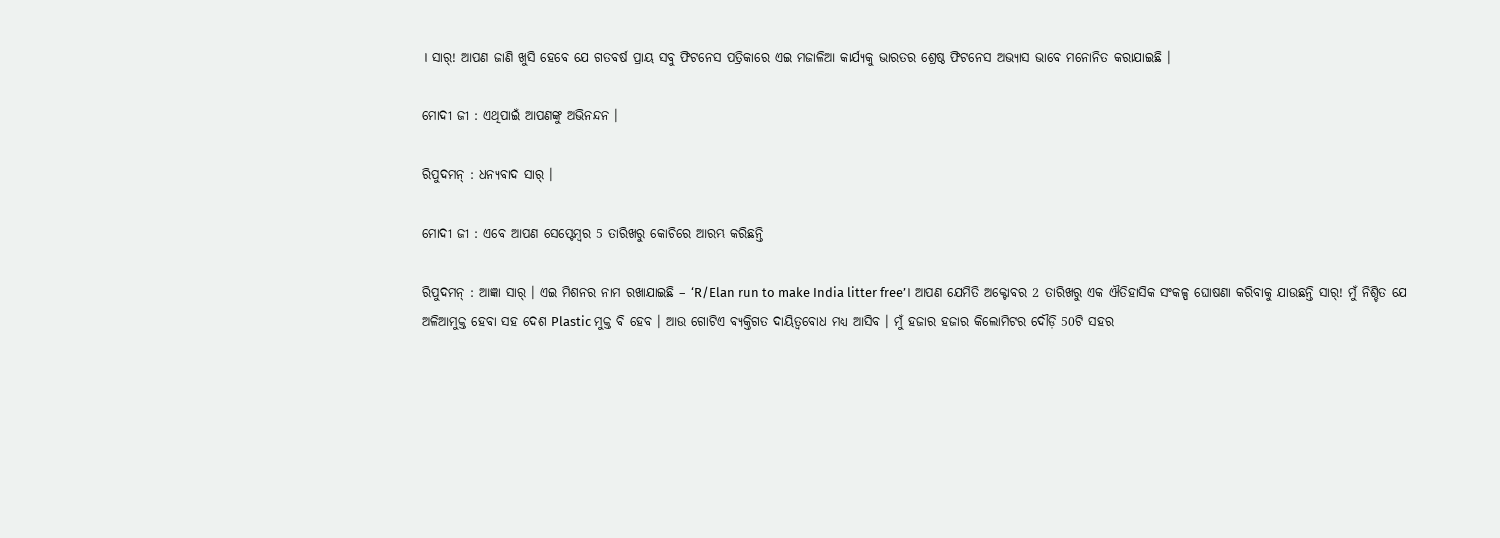। ସାର୍! ଆପଣ ଜାଣି ଖୁସି ହେବେ ଯେ ଗତବର୍ଷ ପ୍ରାୟ ସବୁ ଫିଟନେସ ପତ୍ରିକାରେ ଏଇ ମଜାଳିଆ କାର୍ଯ୍ୟକୁ ଭାରତର ଶ୍ରେଷ୍ଠ ଫିଟନେସ ଅଭ୍ୟାସ ଭାବେ ମନୋନିତ କରାଯାଇଛି ।

ମୋଦୀ ଜୀ : ଏଥିପାଇଁ ଆପଣଙ୍କୁ ଅଭିନନ୍ଦନ ।

ରିପୁଦମନ୍ : ଧନ୍ୟବାଦ ସାର୍ ।

ମୋଦୀ ଜୀ : ଏବେ ଆପଣ ସେପ୍ଟେମ୍ବର 5 ତାରିଖରୁ କୋଚିରେ ଆରମ୍ଭ କରିଛନ୍ତି

ରିପୁଦମନ୍ : ଆଜ୍ଞା ସାର୍ । ଏଇ ମିଶନର ନାମ ରଖାଯାଇଛି – ‘R/Elan run to make India litter free’। ଆପଣ ଯେମିତି ଅକ୍ଟୋବର 2 ତାରିଖରୁ ଏକ ଐତିହାସିକ ସଂକଳ୍ପ ଘୋଷଣା କରିବାକୁ ଯାଉଛନ୍ତି ସାର୍! ମୁଁ ନିଶ୍ଚିତ ଯେ ଅଳିଆମୁକ୍ତ ହେବା ସହ ଦେଶ Plastic ମୁକ୍ତ ବି ହେବ । ଆଉ ଗୋଟିଏ ବ୍ୟକ୍ତିଗତ ଦାୟିତ୍ୱବୋଧ ମଧ୍ୟ ଆସିବ । ମୁଁ ହଜାର ହଜାର କିଲୋମିଟର ଦୌଡ଼ି 50ଟି ସହର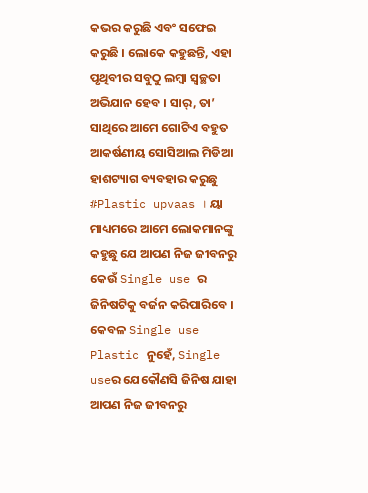କଭର କରୁଛି ଏବଂ ସଫେଇ କରୁଛି । ଲୋକେ କହୁଛନ୍ତି, ଏହା ପୃଥିବୀର ସବୁଠୁ ଲମ୍ବା ସ୍ୱଚ୍ଛତା ଅଭିଯାନ ହେବ । ସାର୍, ତା’ ସାଥିରେ ଆମେ ଗୋଟିଏ ବହୁତ ଆକର୍ଷଣୀୟ ସୋସିଆଲ ମିଡିଆ ହାଶଟ୍ୟାଗ ବ୍ୟବହାର କରୁଛୁ #Plastic upvaas । ୟା ମାଧ୍ୟମରେ ଆମେ ଲୋକମାନଙ୍କୁ କହୁଛୁ ଯେ ଆପଣ ନିଜ ଜୀବନରୁ କେଉଁ Single use ର ଜିନିଷଟିକୁ ବର୍ଜନ କରିପାରିବେ । କେବଳ Single use Plastic ନୁହେଁ, Single useର ଯେକୌଣସି ଜିନିଷ ଯାହା ଆପଣ ନିଜ ଜୀବନରୁ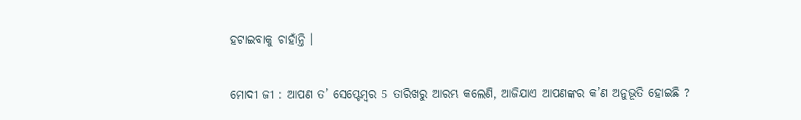ହଟାଇବାକୁ ଚାହାଁନ୍ତି ।

ମୋଦୀ ଜୀ : ଆପଣ ତ’ ସେପ୍ଟେମ୍ବର 5 ତାରିଖରୁ ଆରମ୍ଭ କଲେଣି, ଆଜିଯାଏ ଆପଣଙ୍କର କ’ଣ ଅନୁଭୂତି ହୋଇଛି ?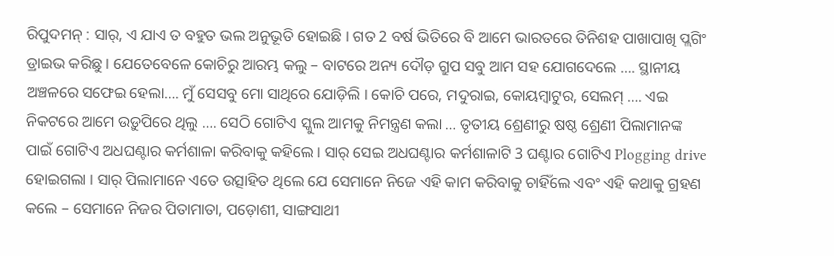ରିପୁଦମନ୍ : ସାର୍, ଏ ଯାଏ ତ ବହୁତ ଭଲ ଅନୁଭୂତି ହୋଇଛି । ଗତ 2 ବର୍ଷ ଭିତିରେ ବି ଆମେ ଭାରତରେ ତିନିଶହ ପାଖାପାଖି ପ୍ଲଗିଂ ଡ୍ରାଇଭ କରିଛୁ । ଯେତେବେଳେ କୋଚିରୁ ଆରମ୍ଭ କଲୁ – ବାଟରେ ଅନ୍ୟ ଦୌଡ଼ ଗ୍ରୁପ ସବୁ ଆମ ସହ ଯୋଗଦେଲେ …. ସ୍ଥାନୀୟ ଅଞ୍ଚଳରେ ସଫେଇ ହେଲା…. ମୁଁ ସେସବୁ ମୋ ସାଥିରେ ଯୋଡ଼ିଲି । କୋଚି ପରେ, ମଦୁରାଇ, କୋୟମ୍ବାଟୁର, ସେଲମ୍ …. ଏଇ ନିକଟରେ ଆମେ ଉଡ଼ୁପିରେ ଥିଲୁ …. ସେଠି ଗୋଟିଏ ସ୍କୁଲ ଆମକୁ ନିମନ୍ତ୍ରଣ କଲା … ତୃତୀୟ ଶ୍ରେଣୀରୁ ଷଷ୍ଠ ଶ୍ରେଣୀ ପିଲାମାନଙ୍କ ପାଇଁ ଗୋଟିଏ ଅଧଘଣ୍ଟାର କର୍ମଶାଳା କରିବାକୁ କହିଲେ । ସାର୍ ସେଇ ଅଧଘଣ୍ଟାର କର୍ମଶାଳାଟି 3 ଘଣ୍ଟାର ଗୋଟିଏ Plogging drive ହୋଇଗଲା । ସାର୍ ପିଲାମାନେ ଏତେ ଉତ୍ସାହିତ ଥିଲେ ଯେ ସେମାନେ ନିଜେ ଏହି କାମ କରିବାକୁ ଚାହିଁଲେ ଏବଂ ଏହି କଥାକୁ ଗ୍ରହଣ କଲେ – ସେମାନେ ନିଜର ପିତାମାତା, ପଡ଼ୋଶୀ, ସାଙ୍ଗସାଥୀ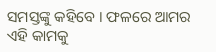ସମସ୍ତଙ୍କୁ କହିବେ । ଫଳରେ ଆମର ଏହି କାମକୁ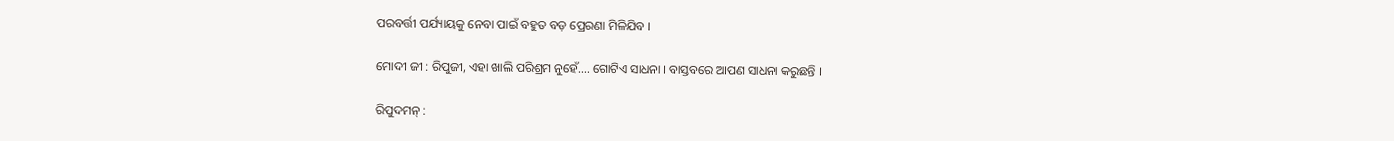ପରବର୍ତ୍ତୀ ପର୍ଯ୍ୟାୟକୁ ନେବା ପାଇଁ ବହୁତ ବଡ଼ ପ୍ରେରଣା ମିଳିଯିବ ।

ମୋଦୀ ଜୀ : ରିପୁଜୀ, ଏହା ଖାଲି ପରିଶ୍ରମ ନୁହେଁ…. ଗୋଟିଏ ସାଧନା । ବାସ୍ତବରେ ଆପଣ ସାଧନା କରୁଛନ୍ତି ।

ରିପୁଦମନ୍ :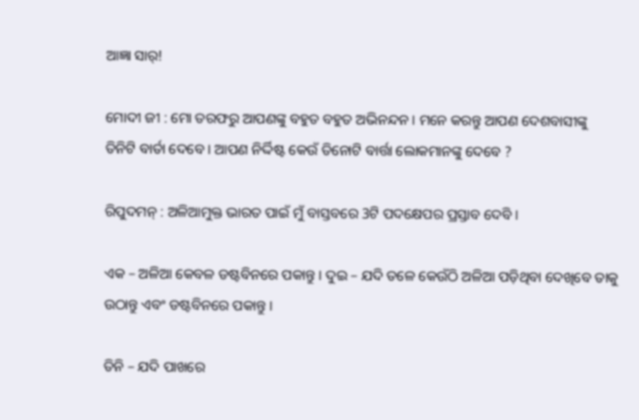ଆଜ୍ଞା ସାର୍!

ମୋଦୀ ଜୀ : ମୋ ତରଫରୁ ଆପଣଙ୍କୁ ବହୁତ ବହୁତ ଅଭିନନ୍ଦନ । ମନେ କରନ୍ତୁ ଆପଣ ଦେଶବାସୀଙ୍କୁ ତିନିଟି ବାର୍ତା ଦେବେ । ଆପଣ ନିର୍ଦ୍ଦିଷ୍ଟ କେଉଁ ତିନୋଟି ବାର୍ତ୍ତା ଲୋକମାନଙ୍କୁ ଦେବେ ?

ରିପୁଦମନ୍ : ଅଳିଆମୁକ୍ତ ଭାରତ ପାଇଁ ମୁଁ ବାସ୍ତବରେ 3ଟି ପଦକ୍ଷେପର ପ୍ରସ୍ତାବ ଦେବି ।

ଏକ – ଅଳିଆ କେବଳ ଡଷ୍ଟବିନରେ ପକାନ୍ତୁ । ଦୁଇ – ଯଦି ତଳେ କେଉଁଠି ଅଳିଆ ପଡ଼ିଥିବା ଦେଖିବେ ତାକୁ ଉଠାନ୍ତୁ ଏବଂ ଡଷ୍ଟବିନରେ ପକାନ୍ତୁ ।

ତିନି – ଯଦି ପାଖରେ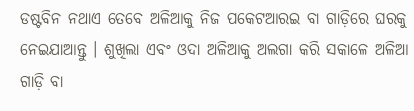ଡଷ୍ଟବିନ ନଥାଏ ତେବେ ଅଳିଆକୁ ନିଜ ପକେଟଆରଇ ବା ଗାଡ଼ିରେ ଘରକୁ ନେଇଯାଆନ୍ତୁ । ଶୁଖିଲା ଏବଂ ଓଦା ଅଳିଆକୁ ଅଲଗା କରି ସକାଳେ ଅଳିଆ ଗାଡ଼ି ବା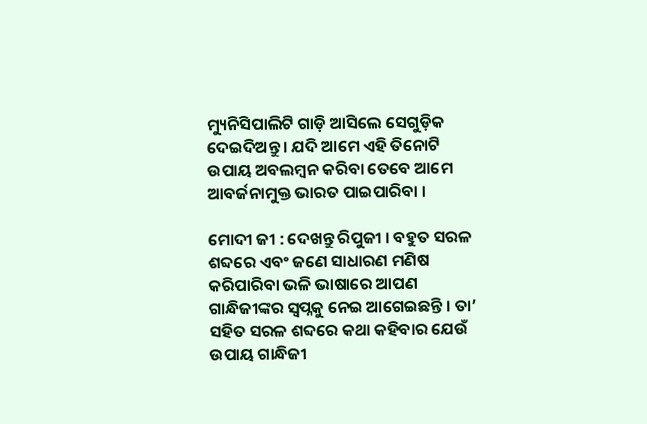ମ୍ୟୁନିସିପାଲିଟି ଗାଡ଼ି ଆସିଲେ ସେଗୁଡ଼ିକ ଦେଇଦିଅନ୍ତୁ । ଯଦି ଆମେ ଏହି ତିନୋଟି ଉପାୟ ଅବଲମ୍ବନ କରିବା ତେବେ ଆମେ ଆବର୍ଜନାମୁକ୍ତ ଭାରତ ପାଇପାରିବା ।

ମୋଦୀ ଜୀ : ଦେଖନ୍ତୁ ରିପୁଜୀ । ବହୁତ ସରଳ ଶବ୍ଦରେ ଏବଂ ଜଣେ ସାଧାରଣ ମଣିଷ କରିପାରିବା ଭଳି ଭାଷାରେ ଆପଣ ଗାନ୍ଧିଜୀଙ୍କର ସ୍ୱପ୍ନକୁ ନେଇ ଆଗେଇଛନ୍ତି । ତା’ ସହିତ ସରଳ ଶବ୍ଦରେ କଥା କହିବାର ଯେଉଁ ଉପାୟ ଗାନ୍ଧିଜୀ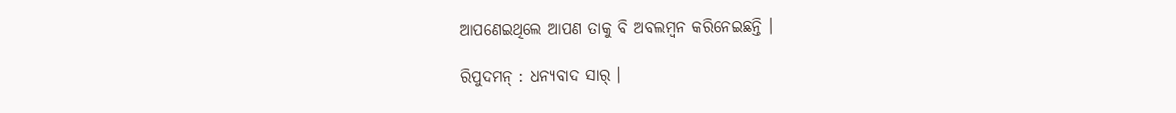ଆପଣେଇଥିଲେ ଆପଣ ତାକୁ ବି ଅବଲମ୍ବନ କରିନେଇଛନ୍ତି ।

ରିପୁଦମନ୍ : ଧନ୍ୟବାଦ ସାର୍ ।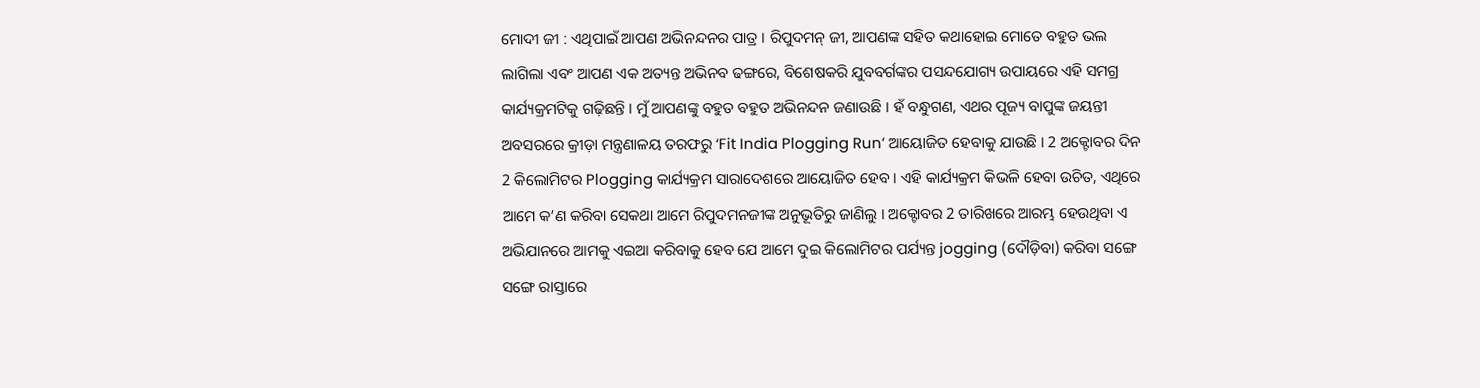ମୋଦୀ ଜୀ : ଏଥିପାଇଁ ଆପଣ ଅଭିନନ୍ଦନର ପାତ୍ର । ରିପୁଦମନ୍ ଜୀ, ଆପଣଙ୍କ ସହିତ କଥାହୋଇ ମୋତେ ବହୁତ ଭଲ ଲାଗିଲା ଏବଂ ଆପଣ ଏକ ଅତ୍ୟନ୍ତ ଅଭିନବ ଢଙ୍ଗରେ, ବିଶେଷକରି ଯୁବବର୍ଗଙ୍କର ପସନ୍ଦଯୋଗ୍ୟ ଉପାୟରେ ଏହି ସମଗ୍ର କାର୍ଯ୍ୟକ୍ରମଟିକୁ ଗଢ଼ିଛନ୍ତି । ମୁଁ ଆପଣଙ୍କୁ ବହୁତ ବହୁତ ଅଭିନନ୍ଦନ ଜଣାଉଛି । ହଁ ବନ୍ଧୁଗଣ, ଏଥର ପୂଜ୍ୟ ବାପୁଙ୍କ ଜୟନ୍ତୀ ଅବସରରେ କ୍ରୀଡ଼ା ମନ୍ତ୍ରଣାଳୟ ତରଫରୁ ‘Fit India Plogging Run’ ଆୟୋଜିତ ହେବାକୁ ଯାଉଛି । 2 ଅକ୍ଟୋବର ଦିନ 2 କିଲୋମିଟର Plogging କାର୍ଯ୍ୟକ୍ରମ ସାରାଦେଶରେ ଆୟୋଜିତ ହେବ । ଏହି କାର୍ଯ୍ୟକ୍ରମ କିଭଳି ହେବା ଉଚିତ, ଏଥିରେ ଆମେ କ’ଣ କରିବା ସେକଥା ଆମେ ରିପୁଦମନଜୀଙ୍କ ଅନୁଭୂତିରୁ ଜାଣିଲୁ । ଅକ୍ଟୋବର 2 ତାରିଖରେ ଆରମ୍ଭ ହେଉଥିବା ଏ ଅଭିଯାନରେ ଆମକୁ ଏଇଆ କରିବାକୁ ହେବ ଯେ ଆମେ ଦୁଇ କିଲୋମିଟର ପର୍ଯ୍ୟନ୍ତ jogging (ଦୌଡ଼ିବା) କରିବା ସଙ୍ଗେ ସଙ୍ଗେ ରାସ୍ତାରେ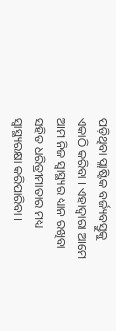ପଡ଼ିଥିବା ପ୍ଲାଷ୍ଟିକ ବର୍ଜ୍ୟବସ୍ତୁକୁ ଏକାଠି କରିବା । ଏହାଦ୍ୱାରା ଆମେ ଆମ ନିଜ ସ୍ୱାସ୍ଥ୍ୟର ଧ୍ୟାନ ରଖିବା ସହିତ ଧରିତ୍ରୀମାତାର ମଧ୍ୟ ସ୍ୱାସ୍ଥ୍ୟରକ୍ଷା କରିପାରିବା ।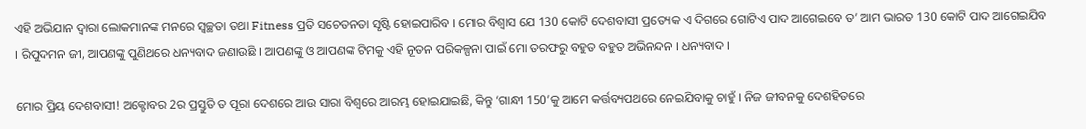ଏହି ଅଭିଯାନ ଦ୍ୱାରା ଲୋକମାନଙ୍କ ମନରେ ସ୍ୱଚ୍ଛତା ତଥା Fitness ପ୍ରତି ସଚେତନତା ସୃଷ୍ଟି ହୋଇପାରିବ । ମୋର ବିଶ୍ୱାସ ଯେ 130 କୋଟି ଦେଶବାସୀ ପ୍ରତ୍ୟେକ ଏ ଦିଗରେ ଗୋଟିଏ ପାଦ ଆଗେଇବେ ତ’ ଆମ ଭାରତ 130 କୋଟି ପାଦ ଆଗେଇଯିବ । ରିପୁଦମନ ଜୀ, ଆପଣଙ୍କୁ ପୁଣିଥରେ ଧନ୍ୟବାଦ ଜଣାଉଛି । ଆପଣଙ୍କୁ ଓ ଆପଣଙ୍କ ଟିମକୁ ଏହି ନୂତନ ପରିକଳ୍ପନା ପାଇଁ ମୋ ତରଫରୁ ବହୁତ ବହୁତ ଅଭିନନ୍ଦନ । ଧନ୍ୟବାଦ ।

ମୋର ପ୍ରିୟ ଦେଶବାସୀ! ଅକ୍ଟୋବର 2ର ପ୍ରସ୍ତୁତି ତ ପୂରା ଦେଶରେ ଆଉ ସାରା ବିଶ୍ୱରେ ଆରମ୍ଭ ହୋଇଯାଇଛି, କିନ୍ତୁ ‘ଗାନ୍ଧୀ 150’କୁ ଆମେ କର୍ତ୍ତବ୍ୟପଥରେ ନେଇଯିବାକୁ ଚାହୁଁ । ନିଜ ଜୀବନକୁ ଦେଶହିତରେ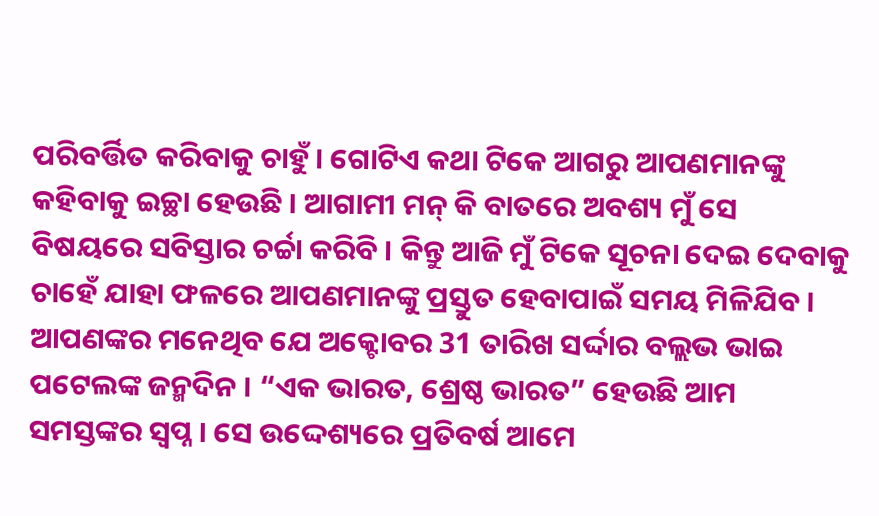ପରିବର୍ତ୍ତିତ କରିବାକୁ ଚାହୁଁ । ଗୋଟିଏ କଥା ଟିକେ ଆଗରୁ ଆପଣମାନଙ୍କୁ କହିବାକୁ ଇଚ୍ଛା ହେଉଛି । ଆଗାମୀ ମନ୍ କି ବାତରେ ଅବଶ୍ୟ ମୁଁ ସେ ବିଷୟରେ ସବିସ୍ତାର ଚର୍ଚ୍ଚା କରିବି । କିନ୍ତୁ ଆଜି ମୁଁ ଟିକେ ସୂଚନା ଦେଇ ଦେବାକୁ ଚାହେଁ ଯାହା ଫଳରେ ଆପଣମାନଙ୍କୁ ପ୍ରସ୍ତୁତ ହେବାପାଇଁ ସମୟ ମିଳିଯିବ । ଆପଣଙ୍କର ମନେଥିବ ଯେ ଅକ୍ଟୋବର 31 ତାରିଖ ସର୍ଦ୍ଦାର ବଲ୍ଲଭ ଭାଇ ପଟେଲଙ୍କ ଜନ୍ମଦିନ । “ଏକ ଭାରତ, ଶ୍ରେଷ୍ଠ ଭାରତ” ହେଉଛି ଆମ ସମସ୍ତଙ୍କର ସ୍ୱପ୍ନ । ସେ ଉଦ୍ଦେଶ୍ୟରେ ପ୍ରତିବର୍ଷ ଆମେ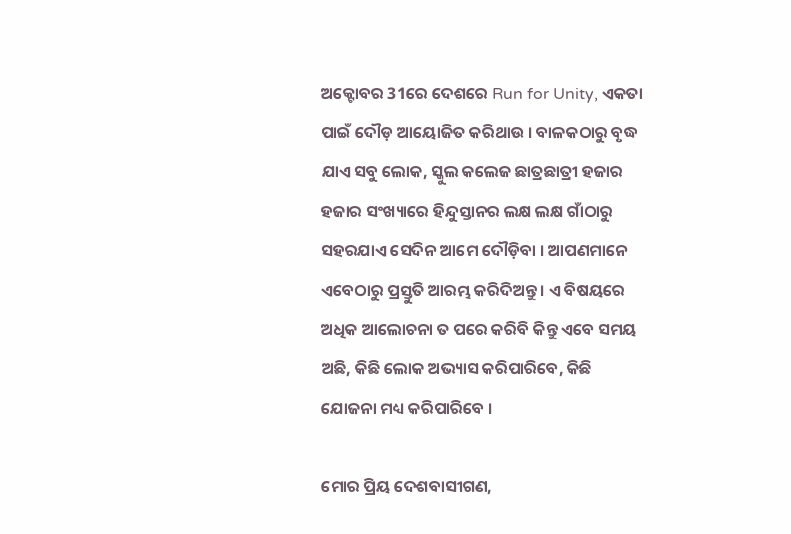ଅକ୍ଟୋବର 31ରେ ଦେଶରେ Run for Unity, ଏକତା ପାଇଁ ଦୌଡ଼ ଆୟୋଜିତ କରିଥାଉ । ବାଳକଠାରୁ ବୃଦ୍ଧ ଯାଏ ସବୁ ଲୋକ, ସ୍କୁଲ କଲେଜ ଛାତ୍ରଛାତ୍ରୀ ହଜାର ହଜାର ସଂଖ୍ୟାରେ ହିନ୍ଦୁସ୍ତାନର ଲକ୍ଷ ଲକ୍ଷ ଗାଁଠାରୁ ସହରଯାଏ ସେଦିନ ଆମେ ଦୌଡ଼ିବା । ଆପଣମାନେ ଏବେଠାରୁ ପ୍ରସ୍ତୁତି ଆରମ୍ଭ କରିଦିଅନ୍ତୁ । ଏ ବିଷୟରେ ଅଧିକ ଆଲୋଚନା ତ ପରେ କରିବି କିନ୍ତୁ ଏବେ ସମୟ ଅଛି, କିଛି ଲୋକ ଅଭ୍ୟାସ କରିପାରିବେ, କିଛି ଯୋଜନା ମଧ୍ୟ କରିପାରିବେ ।

ମୋର ପ୍ରିୟ ଦେଶବାସୀଗଣ,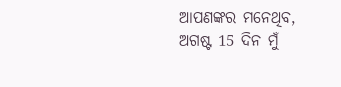ଆପଣଙ୍କର ମନେଥିବ, ଅଗଷ୍ଟ 15 ଦିନ ମୁଁ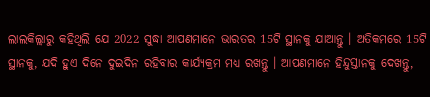ଲାଲକିଲ୍ଲାରୁ କହିଥିଲି ଯେ 2022 ସୁଦ୍ଧା ଆପଣମାନେ ଭାରତର 15ଟି ସ୍ଥାନକୁ ଯାଆନ୍ତୁ । ଅତିକମରେ 15ଟି ସ୍ଥାନକୁ, ଯଦି ହୁଏ ଦିନେ ଦୁଇଦିନ ରହିବାର କାର୍ଯ୍ୟକ୍ରମ ମଧ୍ୟ ରଖନ୍ତୁ । ଆପଣମାନେ ହିନ୍ଦୁସ୍ତାନକୁ ଦେଖନ୍ତୁ,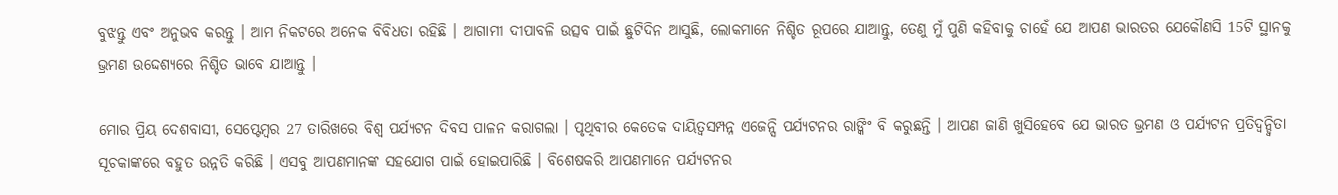ବୁଝନ୍ତୁ ଏବଂ ଅନୁଭବ କରନ୍ତୁ । ଆମ ନିକଟରେ ଅନେକ ବିବିଧତା ରହିଛି । ଆଗାମୀ ଦୀପାବଳି ଉତ୍ସବ ପାଇଁ ଛୁଟିଦିନ ଆସୁଛି, ଲୋକମାନେ ନିଶ୍ଚିତ ରୂପରେ ଯାଆନ୍ତୁ, ତେଣୁ ମୁଁ ପୁଣି କହିବାକୁ ଚାହେଁ ଯେ ଆପଣ ଭାରତର ଯେକୌଣସି 15ଟି ସ୍ଥାନକୁ ଭ୍ରମଣ ଉଦ୍ଦେଶ୍ୟରେ ନିଶ୍ଚିତ ଭାବେ ଯାଆନ୍ତୁ ।

ମୋର ପ୍ରିୟ ଦେଶବାସୀ, ସେପ୍ଟେମ୍ବର 27 ତାରିଖରେ ବିଶ୍ୱ ପର୍ଯ୍ୟଟନ ଦିବସ ପାଳନ କରାଗଲା । ପୃଥିବୀର କେତେକ ଦାୟିତ୍ୱସମ୍ପନ୍ନ ଏଜେନ୍ସି ପର୍ଯ୍ୟଟନର ରାଙ୍କିଂ ବି କରୁଛନ୍ତି । ଆପଣ ଜାଣି ଖୁସିହେବେ ଯେ ଭାରତ ଭ୍ରମଣ ଓ ପର୍ଯ୍ୟଟନ ପ୍ରତିଦ୍ୱନ୍ଦ୍ୱିତା ସୂଚକାଙ୍କରେ ବହୁତ ଉନ୍ନତି କରିଛି । ଏସବୁ ଆପଣମାନଙ୍କ ସହଯୋଗ ପାଇଁ ହୋଇପାରିଛି । ବିଶେଷକରି ଆପଣମାନେ ପର୍ଯ୍ୟଟନର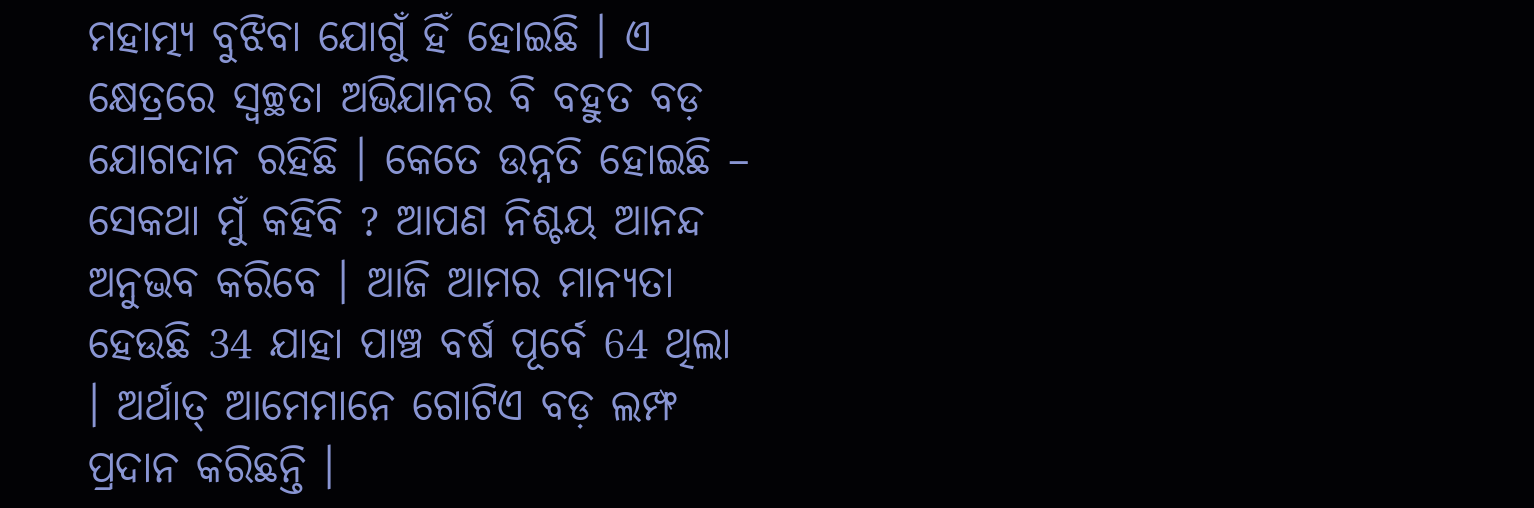ମହାତ୍ମ୍ୟ ବୁଝିବା ଯୋଗୁଁ ହିଁ ହୋଇଛି । ଏ କ୍ଷେତ୍ରରେ ସ୍ୱଚ୍ଛତା ଅଭିଯାନର ବି ବହୁତ ବଡ଼ ଯୋଗଦାନ ରହିଛି । କେତେ ଉନ୍ନତି ହୋଇଛି – ସେକଥା ମୁଁ କହିବି ? ଆପଣ ନିଶ୍ଚୟ ଆନନ୍ଦ ଅନୁଭବ କରିବେ । ଆଜି ଆମର ମାନ୍ୟତା ହେଉଛି 34 ଯାହା ପାଞ୍ଚ ବର୍ଷ ପୂର୍ବେ 64 ଥିଲା । ଅର୍ଥାତ୍ ଆମେମାନେ ଗୋଟିଏ ବଡ଼ ଲମ୍ଫ ପ୍ରଦାନ କରିଛନ୍ତି ।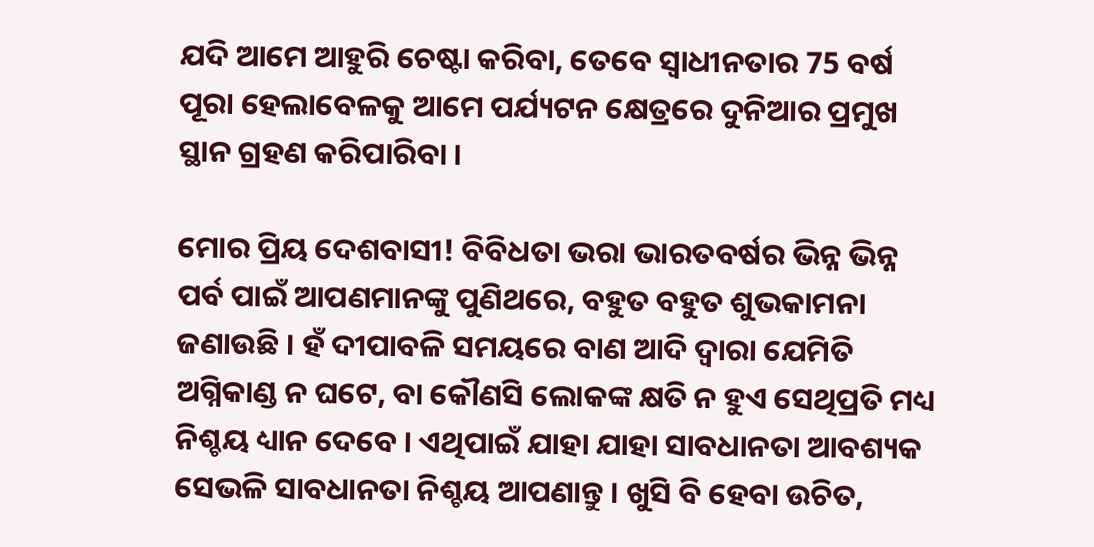ଯଦି ଆମେ ଆହୁରି ଚେଷ୍ଟା କରିବା, ତେବେ ସ୍ୱାଧୀନତାର 75 ବର୍ଷ ପୂରା ହେଲାବେଳକୁ ଆମେ ପର୍ଯ୍ୟଟନ କ୍ଷେତ୍ରରେ ଦୁନିଆର ପ୍ରମୁଖ ସ୍ଥାନ ଗ୍ରହଣ କରିପାରିବା ।

ମୋର ପ୍ରିୟ ଦେଶବାସୀ! ବିବିଧତା ଭରା ଭାରତବର୍ଷର ଭିନ୍ନ ଭିନ୍ନ ପର୍ବ ପାଇଁ ଆପଣମାନଙ୍କୁ ପୁଣିଥରେ, ବହୁତ ବହୁତ ଶୁଭକାମନା ଜଣାଉଛି । ହଁ ଦୀପାବଳି ସମୟରେ ବାଣ ଆଦି ଦ୍ୱାରା ଯେମିତି ଅଗ୍ନିକାଣ୍ଡ ନ ଘଟେ, ବା କୌଣସି ଲୋକଙ୍କ କ୍ଷତି ନ ହୁଏ ସେଥିପ୍ରତି ମଧ୍ୟ ନିଶ୍ଚୟ ଧ୍ୟାନ ଦେବେ । ଏଥିପାଇଁ ଯାହା ଯାହା ସାବଧାନତା ଆବଶ୍ୟକ ସେଭଳି ସାବଧାନତା ନିଶ୍ଚୟ ଆପଣାନ୍ତୁ । ଖୁସି ବି ହେବା ଉଚିତ,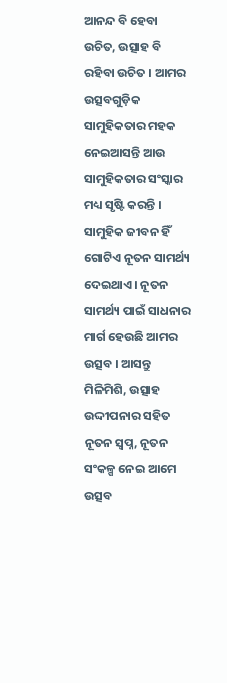ଆନନ୍ଦ ବି ହେବା ଉଚିତ, ଉତ୍ସାହ ବି ରହିବା ଉଚିତ । ଆମର ଉତ୍ସବଗୁଡ଼ିକ ସାମୁହିକତାର ମହକ ନେଇଆସନ୍ତି ଆଉ ସାମୁହିକତାର ସଂସ୍କାର ମଧ୍ୟ ସୃଷ୍ଟି କରନ୍ତି । ସାମୁହିକ ଜୀବନ ହିଁ ଗୋଟିଏ ନୂତନ ସାମର୍ଥ୍ୟ ଦେଇଥାଏ । ନୂତନ ସାମର୍ଥ୍ୟ ପାଇଁ ସାଧନାର ମାର୍ଗ ହେଉଛି ଆମର ଉତ୍ସବ । ଆସନ୍ତୁ ମିଳିମିଶି, ଉତ୍ସାହ ଉଦ୍ଦୀପନାର ସହିତ ନୂତନ ସ୍ୱପ୍ନ, ନୂତନ ସଂକଳ୍ପ ନେଇ ଆମେ ଉତ୍ସବ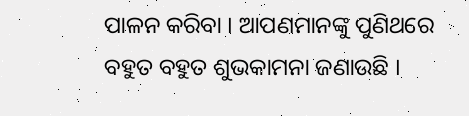ପାଳନ କରିବା । ଆପଣମାନଙ୍କୁ ପୁଣିଥରେ ବହୁତ ବହୁତ ଶୁଭକାମନା ଜଣାଉଛି ।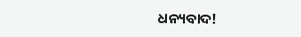ଧନ୍ୟବାଦ!